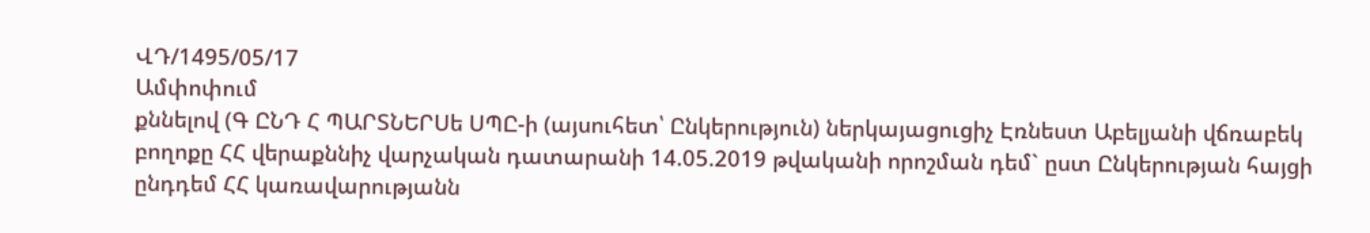ՎԴ/1495/05/17
Ամփոփում
քննելով (Գ ԸՆԴ Հ ՊԱՐՏՆԵՐՍե ՍՊԸ-ի (այսուհետ՝ Ընկերություն) ներկայացուցիչ Էռնեստ Աբելյանի վճռաբեկ բողոքը ՀՀ վերաքննիչ վարչական դատարանի 14.05.2019 թվականի որոշման դեմ` ըստ Ընկերության հայցի ընդդեմ ՀՀ կառավարությանն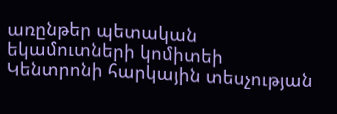առընթեր պետական եկամուտների կոմիտեի Կենտրոնի հարկային տեսչության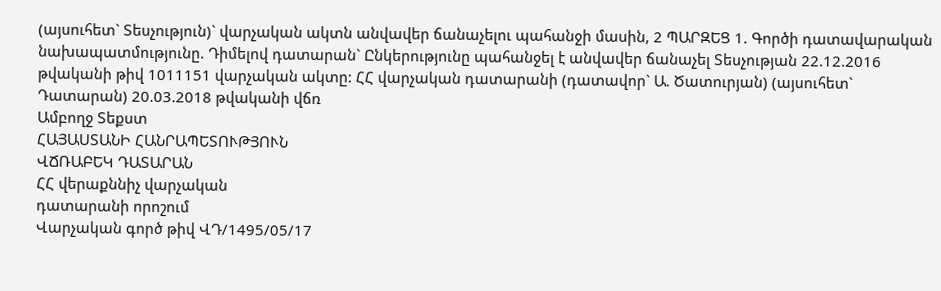(այսուհետ` Տեսչություն)` վարչական ակտն անվավեր ճանաչելու պահանջի մասին, 2 ՊԱՐԶԵՑ 1. Գործի դատավարական նախապատմությունը. Դիմելով դատարան` Ընկերությունը պահանջել է անվավեր ճանաչել Տեսչության 22.12.2016 թվականի թիվ 1011151 վարչական ակտը: ՀՀ վարչական դատարանի (դատավոր` Ա. Ծատուրյան) (այսուհետ` Դատարան) 20.03.2018 թվականի վճռ
Ամբողջ Տեքստ
ՀԱՅԱՍՏԱՆԻ ՀԱՆՐԱՊԵՏՈՒԹՅՈՒՆ
ՎՃՌԱԲԵԿ ԴԱՏԱՐԱՆ
ՀՀ վերաքննիչ վարչական
դատարանի որոշում
Վարչական գործ թիվ ՎԴ/1495/05/17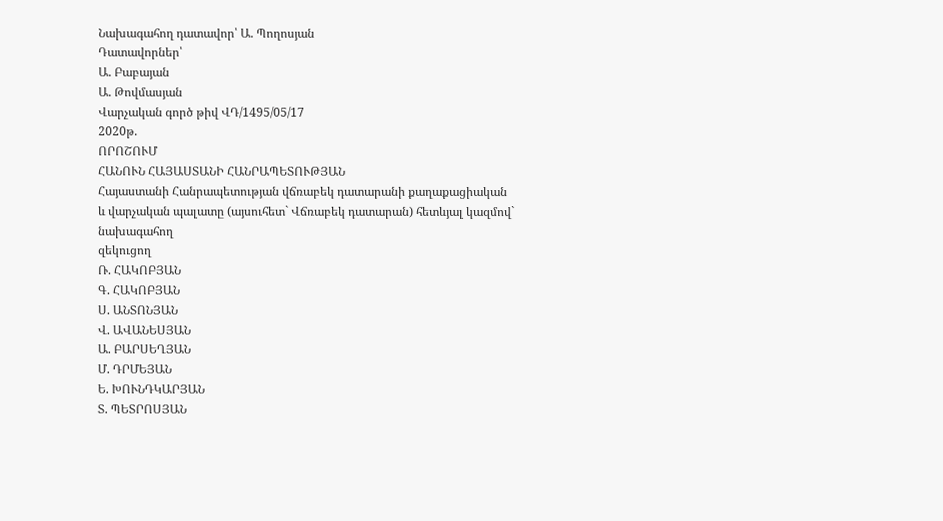Նախագահող դատավոր՝ Ա. Պողոսյան
Դատավորներ՝
Ա. Բաբայան
Ա. Թովմասյան
Վարչական գործ թիվ ՎԴ/1495/05/17
2020թ.
ՈՐՈՇՈՒՄ
ՀԱՆՈՒՆ ՀԱՅԱՍՏԱՆԻ ՀԱՆՐԱՊԵՏՈՒԹՅԱՆ
Հայաստանի Հանրապետության վճռաբեկ դատարանի քաղաքացիական
և վարչական պալատը (այսուհետ` Վճռաբեկ դատարան) հետևյալ կազմով`
նախագահող
զեկուցող
Ռ. ՀԱԿՈԲՅԱՆ
Գ. ՀԱԿՈԲՅԱՆ
Ս. ԱՆՏՈՆՅԱՆ
Վ. ԱՎԱՆԵՍՅԱՆ
Ա. ԲԱՐՍԵՂՅԱՆ
Մ. ԴՐՄԵՅԱՆ
Ե. ԽՈՒՆԴԿԱՐՅԱՆ
Տ. ՊԵՏՐՈՍՅԱՆ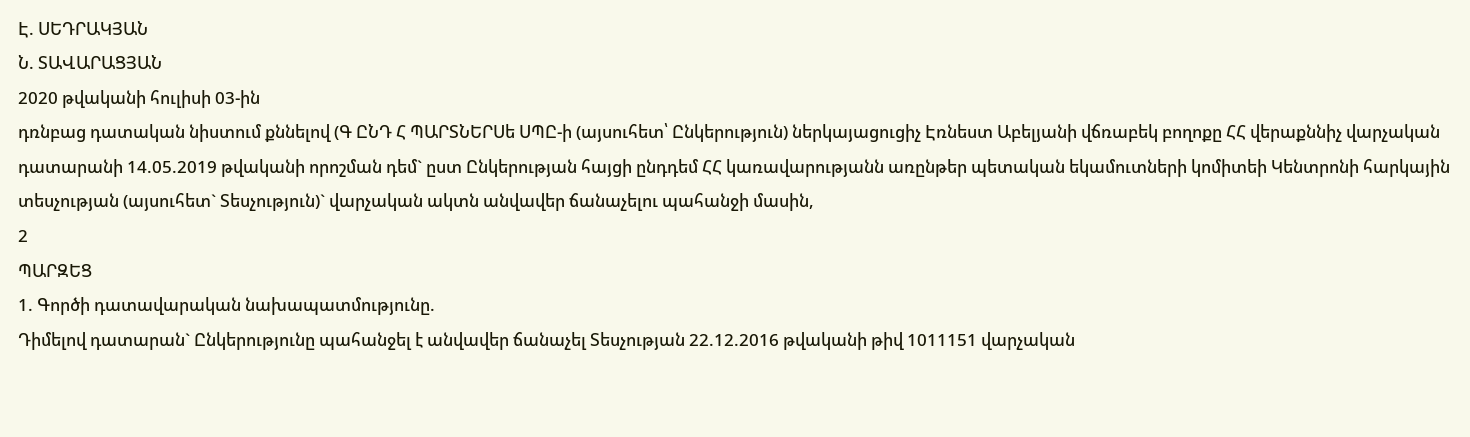Է. ՍԵԴՐԱԿՅԱՆ
Ն. ՏԱՎԱՐԱՑՅԱՆ
2020 թվականի հուլիսի 03-ին
դռնբաց դատական նիստում քննելով (Գ ԸՆԴ Հ ՊԱՐՏՆԵՐՍե ՍՊԸ-ի (այսուհետ՝ Ընկերություն) ներկայացուցիչ Էռնեստ Աբելյանի վճռաբեկ բողոքը ՀՀ վերաքննիչ վարչական դատարանի 14.05.2019 թվականի որոշման դեմ` ըստ Ընկերության հայցի ընդդեմ ՀՀ կառավարությանն առընթեր պետական եկամուտների կոմիտեի Կենտրոնի հարկային տեսչության (այսուհետ` Տեսչություն)` վարչական ակտն անվավեր ճանաչելու պահանջի մասին,
2
ՊԱՐԶԵՑ
1. Գործի դատավարական նախապատմությունը.
Դիմելով դատարան` Ընկերությունը պահանջել է անվավեր ճանաչել Տեսչության 22.12.2016 թվականի թիվ 1011151 վարչական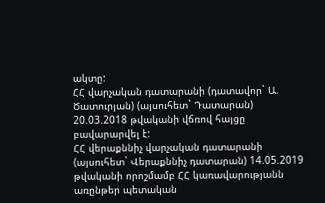ակտը:
ՀՀ վարչական դատարանի (դատավոր` Ա. Ծատուրյան) (այսուհետ` Դատարան) 20.03.2018 թվականի վճռով հայցը բավարարվել է:
ՀՀ վերաքննիչ վարչական դատարանի (այսուհետ` Վերաքննիչ դատարան) 14.05.2019 թվականի որոշմամբ ՀՀ կառավարությանն առընթեր պետական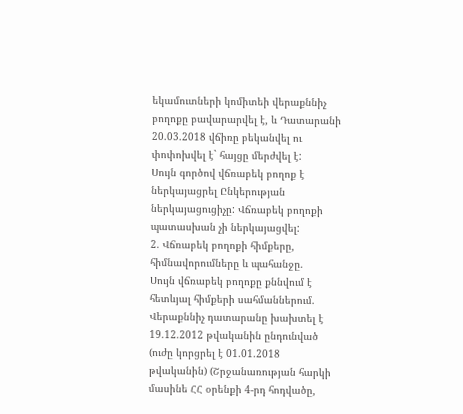եկամուտների կոմիտեի վերաքննիչ բողոքը բավարարվել է, և Դատարանի 20.03.2018 վճիռը բեկանվել ու փոփոխվել է` հայցը մերժվել է:
Սույն գործով վճռաբեկ բողոք է ներկայացրել Ընկերության ներկայացուցիչը: Վճռաբեկ բողոքի պատասխան չի ներկայացվել:
2. Վճռաբեկ բողոքի հիմքերը, հիմնավորումները և պահանջը.
Սույն վճռաբեկ բողոքը քննվում է հետևյալ հիմքերի սահմաններում.
Վերաքննիչ դատարանը խախտել է 19.12.2012 թվականին ընդունված (ուժը կորցրել է 01.01.2018 թվականին) (Շրջանառության հարկի մասինե ՀՀ օրենքի 4-րդ հոդվածը,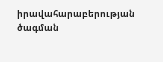իրավահարաբերության ծագման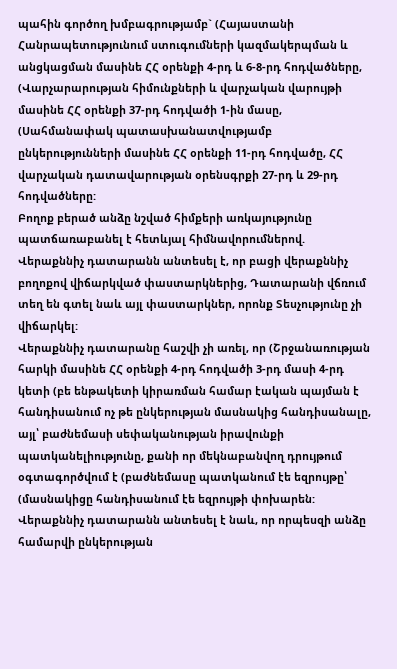պահին գործող խմբագրությամբ` (Հայաստանի Հանրապետությունում ստուգումների կազմակերպման և անցկացման մասինե ՀՀ օրենքի 4-րդ և 6-8-րդ հոդվածները, (Վարչարարության հիմունքների և վարչական վարույթի մասինե ՀՀ օրենքի 37-րդ հոդվածի 1-ին մասը, (Սահմանափակ պատասխանատվությամբ ընկերությունների մասինե ՀՀ օրենքի 11-րդ հոդվածը, ՀՀ վարչական դատավարության օրենսգրքի 27-րդ և 29-րդ հոդվածները:
Բողոք բերած անձը նշված հիմքերի առկայությունը պատճառաբանել է հետևյալ հիմնավորումներով.
Վերաքննիչ դատարանն անտեսել է, որ բացի վերաքննիչ բողոքով վիճարկված փաստարկներից, Դատարանի վճռում տեղ են գտել նաև այլ փաստարկներ, որոնք Տեսչությունը չի վիճարկել:
Վերաքննիչ դատարանը հաշվի չի առել, որ (Շրջանառության հարկի մասինե ՀՀ օրենքի 4-րդ հոդվածի 3-րդ մասի 4-րդ կետի (բե ենթակետի կիրառման համար էական պայման է հանդիսանում ոչ թե ընկերության մասնակից հանդիսանալը, այլ՝ բաժնեմասի սեփականության իրավունքի պատկանելիությունը, քանի որ մեկնաբանվող դրույթում օգտագործվում է (բաժնեմասը պատկանում էե եզրույթը՝ (մասնակիցը հանդիսանում էե եզրույթի փոխարեն:
Վերաքննիչ դատարանն անտեսել է նաև, որ որպեսզի անձը համարվի ընկերության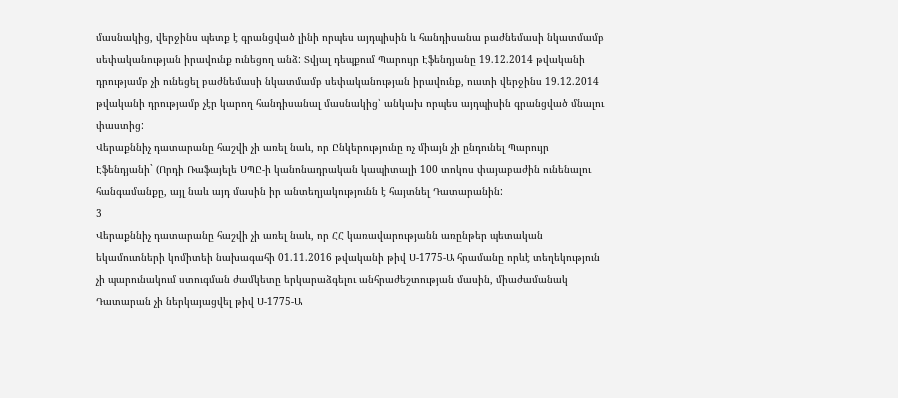մասնակից, վերջինս պետք է գրանցված լինի որպես այդպիսին և հանդիսանա բաժնեմասի նկատմամբ սեփականության իրավունք ունեցող անձ: Տվյալ դեպքում Պարույր Էֆենդյանը 19.12.2014 թվականի դրությամբ չի ունեցել բաժնեմասի նկատմամբ սեփականության իրավունք, ուստի վերջինս 19.12.2014 թվականի դրությամբ չէր կարող հանդիսանալ մասնակից՝ անկախ որպես այդպիսին գրանցված մնալու փաստից:
Վերաքննիչ դատարանը հաշվի չի առել նաև, որ Ընկերությունը ոչ միայն չի ընդունել Պարույր Էֆենդյանի` (Որդի Ռաֆայելե ՍՊԸ-ի կանոնադրական կապիտալի 100 տոկոս փայաբաժին ունենալու հանգամանքը, այլ նաև այդ մասին իր անտեղյակությունն է հայտնել Դատարանին:
3
Վերաքննիչ դատարանը հաշվի չի առել նաև, որ ՀՀ կառավարությանն առընթեր պետական եկամուտների կոմիտեի նախագահի 01.11.2016 թվականի թիվ Ս-1775-Ա հրամանը որևէ տեղեկություն չի պարունակում ստուգման ժամկետը երկարաձգելու անհրաժեշտության մասին, միաժամանակ Դատարան չի ներկայացվել թիվ Ս-1775-Ա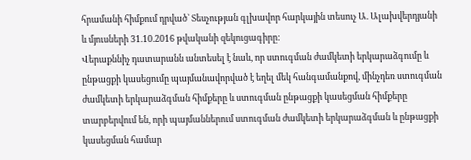հրամանի հիմքում դրված` Տեսչության գլխավոր հարկային տեսուչ Ա. Ալախվերդյանի և մյուսների 31.10.2016 թվականի զեկուցագիրը:
Վերաքննիչ դատարանն անտեսել է նաև, որ ստուգման ժամկետի երկարաձգումը և ընթացքի կասեցումը պայմանավորված է եղել մեկ հանգամանքով, մինչդեռ ստուգման ժամկետի երկարաձգման հիմքերը և ստուգման ընթացքի կասեցման հիմքերը տարբերվում են, որի պայմաններում ստուգման ժամկետի երկարաձգման և ընթացքի կասեցման համար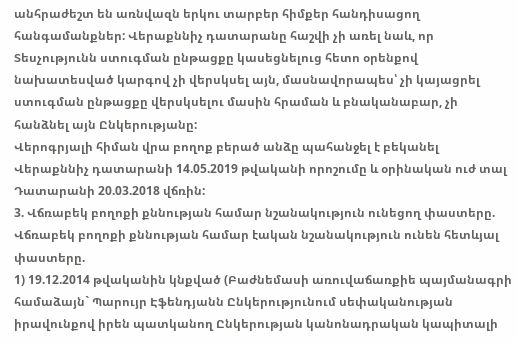անհրաժեշտ են առնվազն երկու տարբեր հիմքեր հանդիսացող հանգամանքներ: Վերաքննիչ դատարանը հաշվի չի առել նաև, որ Տեսչությունն ստուգման ընթացքը կասեցնելուց հետո օրենքով նախատեսված կարգով չի վերսկսել այն, մասնավորապես՝ չի կայացրել ստուգման ընթացքը վերսկսելու մասին հրաման և բնականաբար, չի հանձնել այն Ընկերությանը:
Վերոգրյալի հիման վրա բողոք բերած անձը պահանջել է բեկանել Վերաքննիչ դատարանի 14.05.2019 թվականի որոշումը և օրինական ուժ տալ Դատարանի 20.03.2018 վճռին:
3. Վճռաբեկ բողոքի քննության համար նշանակություն ունեցող փաստերը. Վճռաբեկ բողոքի քննության համար էական նշանակություն ունեն հետևյալ փաստերը.
1) 19.12.2014 թվականին կնքված (Բաժնեմասի առուվաճառքիե պայմանագրի համաձայն` Պարույր Էֆենդյանն Ընկերությունում սեփականության իրավունքով իրեն պատկանող Ընկերության կանոնադրական կապիտալի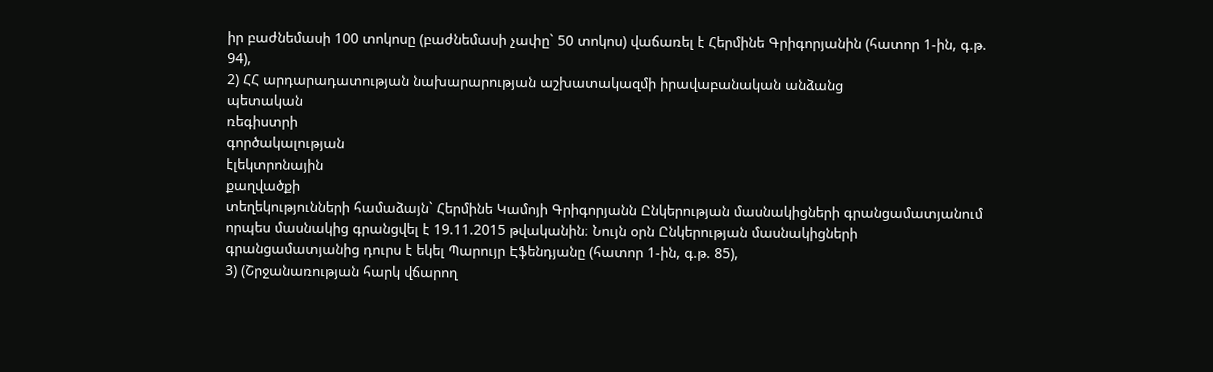իր բաժնեմասի 100 տոկոսը (բաժնեմասի չափը` 50 տոկոս) վաճառել է Հերմինե Գրիգորյանին (հատոր 1-ին, գ.թ. 94),
2) ՀՀ արդարադատության նախարարության աշխատակազմի իրավաբանական անձանց
պետական
ռեգիստրի
գործակալության
էլեկտրոնային
քաղվածքի
տեղեկությունների համաձայն` Հերմինե Կամոյի Գրիգորյանն Ընկերության մասնակիցների գրանցամատյանում որպես մասնակից գրանցվել է 19.11.2015 թվականին։ Նույն օրն Ընկերության մասնակիցների գրանցամատյանից դուրս է եկել Պարույր Էֆենդյանը (հատոր 1-ին, գ.թ. 85),
3) (Շրջանառության հարկ վճարող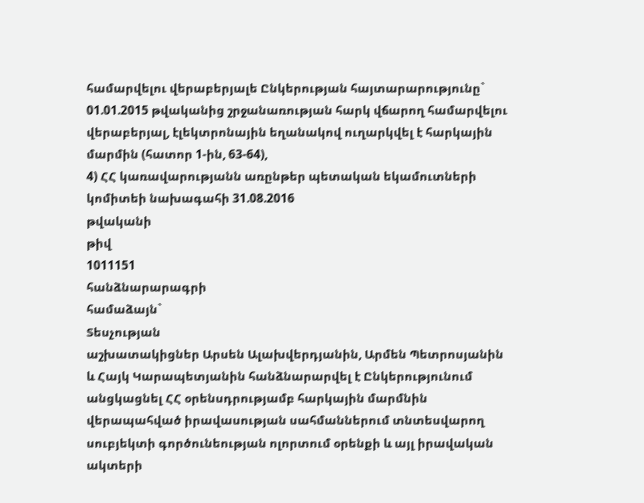համարվելու վերաբերյալե Ընկերության հայտարարությունը` 01.01.2015 թվականից շրջանառության հարկ վճարող համարվելու վերաբերյալ, էլեկտրոնային եղանակով ուղարկվել է հարկային մարմին (հատոր 1-ին, 63-64),
4) ՀՀ կառավարությանն առընթեր պետական եկամուտների կոմիտեի նախագահի 31.08.2016
թվականի
թիվ
1011151
հանձնարարագրի
համաձայն`
Տեսչության
աշխատակիցներ Արսեն Ալախվերդյանին, Արմեն Պետրոսյանին և Հայկ Կարապետյանին հանձնարարվել է Ընկերությունում անցկացնել ՀՀ օրենսդրությամբ հարկային մարմնին վերապահված իրավասության սահմաններում տնտեսվարող սուբյեկտի գործունեության ոլորտում օրենքի և այլ իրավական ակտերի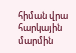հիման վրա հարկային մարմին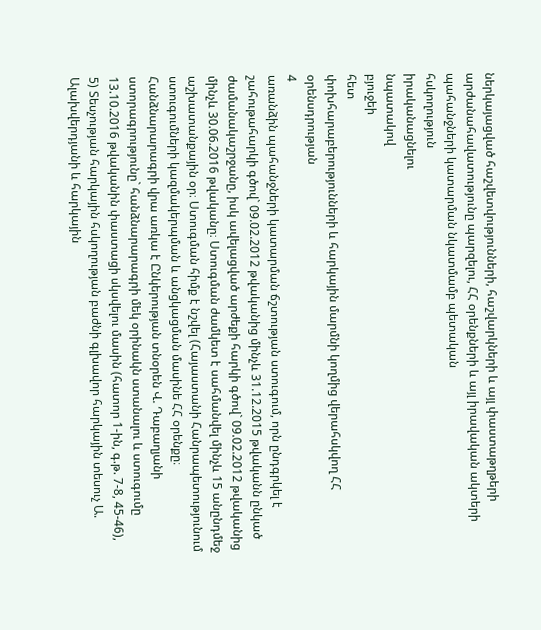ներկայացված հաշվետվությունների, հաշվարկների և այլ փաստաթղթերի արժանահավատությունը պարզելու, ՀՀ օրենքների և այլ իրավական ակտերի պահանջների կատարման նկատմամբ պետական
հսկողություն
իրականացնելու
նպատակով
բյուջեի
հետ
փոխհարաբերությունների և հարկային մարմնի կողմից վերահսկվող ՀՀ օրենսդրության
4
առանձին պահանջների կատարման ճշտության ստուգում, որն ընդգրկել է շահութահարկի գծով` 09.02.2012 թվականից մինչև 31.12.2015 թվականն ընկած ժամանակաշրջանը, իսկ ավելացված արժեքի հարկի գծով` 09.02.2012 թվականից մինչև 30.06.2016 թվականը։ Ստուգման ժամկետ է սահմանվել մինչև 15 անընդմեջ աշխատանքային օր։ Ստուգման հիմք է նշվել (Հայաստանի Հանրապետությունում ստուգումների կազմակերպման և անցկացման մասինե ՀՀ օրենքը։ Հանձնարարագրի վրա առկա է Ընկերության տնօրեն Վ. Դաբաղյանի ստորագրությունը` հանձնարարագրի մեկ օրինակն ստանալու և ստուգումը 13.10.2016 թվականին փաստացի սկսվելու մասին (հատոր 1-ին, գ.թ. 7-8, 45-46),
5) Տեսչության հարկային հսկողության բաժնի գլխավոր հարկային տեսուչ Ա. Ալախվերդյանի և հարկային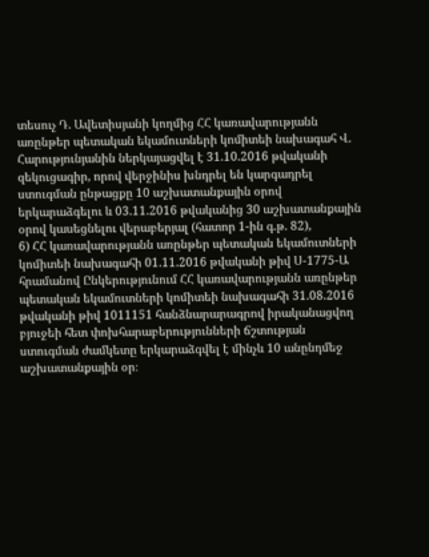տեսուչ Դ. Ավետիսյանի կողմից ՀՀ կառավարությանն առընթեր պետական եկամուտների կոմիտեի նախագահ Վ. Հարությունյանին ներկայացվել է 31.10.2016 թվականի զեկուցագիր, որով վերջինիս խնդրել են կարգադրել ստուգման ընթացքը 10 աշխատանքային օրով երկարաձգելու և 03.11.2016 թվականից 30 աշխատանքային օրով կասեցնելու վերաբերյալ (հատոր 1-ին գ.թ. 82),
6) ՀՀ կառավարությանն առընթեր պետական եկամուտների կոմիտեի նախագահի 01.11.2016 թվականի թիվ Ս-1775-Ա հրամանով Ընկերությունում ՀՀ կառավարությանն առընթեր պետական եկամուտների կոմիտեի նախագահի 31.08.2016 թվականի թիվ 1011151 հանձնարարագրով իրականացվող բյուջեի հետ փոխհարաբերությունների ճշտության ստուգման ժամկետը երկարաձգվել է մինչև 10 անընդմեջ աշխատանքային օր։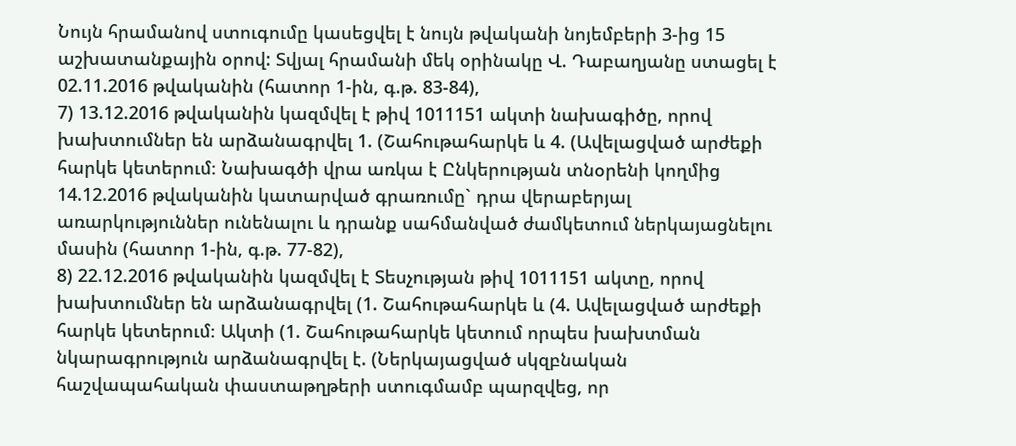Նույն հրամանով ստուգումը կասեցվել է նույն թվականի նոյեմբերի 3-ից 15 աշխատանքային օրով: Տվյալ հրամանի մեկ օրինակը Վ. Դաբաղյանը ստացել է 02.11.2016 թվականին (հատոր 1-ին, գ.թ. 83-84),
7) 13.12.2016 թվականին կազմվել է թիվ 1011151 ակտի նախագիծը, որով խախտումներ են արձանագրվել 1. (Շահութահարկե և 4. (Ավելացված արժեքի հարկե կետերում։ Նախագծի վրա առկա է Ընկերության տնօրենի կողմից 14.12.2016 թվականին կատարված գրառումը` դրա վերաբերյալ առարկություններ ունենալու և դրանք սահմանված ժամկետում ներկայացնելու մասին (հատոր 1-ին, գ.թ. 77-82),
8) 22.12.2016 թվականին կազմվել է Տեսչության թիվ 1011151 ակտը, որով խախտումներ են արձանագրվել (1. Շահութահարկե և (4. Ավելացված արժեքի հարկե կետերում։ Ակտի (1. Շահութահարկե կետում որպես խախտման նկարագրություն արձանագրվել է. (Ներկայացված սկզբնական հաշվապահական փաստաթղթերի ստուգմամբ պարզվեց, որ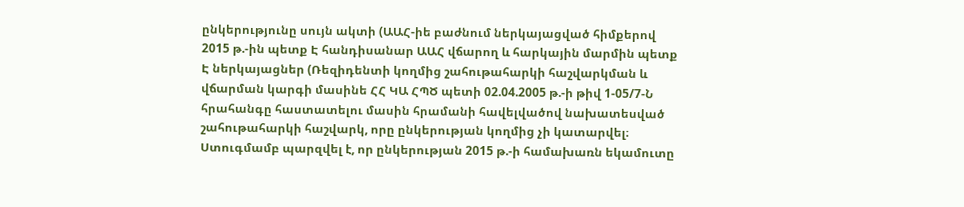ընկերությունը սույն ակտի (ԱԱՀ-իե բաժնում ներկայացված հիմքերով 2015 թ.-ին պետք Է հանդիսանար ԱԱՀ վճարող և հարկային մարմին պետք Է ներկայացներ (Ռեզիդենտի կողմից շահութահարկի հաշվարկման և վճարման կարգի մասինե ՀՀ ԿԱ ՀՊԾ պետի 02.04.2005 թ.-ի թիվ 1-05/7-Ն հրահանգը հաստատելու մասին հրամանի հավելվածով նախատեսված շահութահարկի հաշվարկ, որը ընկերության կողմից չի կատարվել։ Ստուգմամբ պարզվել է, որ ընկերության 2015 թ.-ի համախառն եկամուտը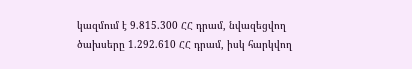կազմում է 9.815.300 ՀՀ դրամ, նվազեցվող ծախսերը 1.292.610 ՀՀ դրամ, իսկ հարկվող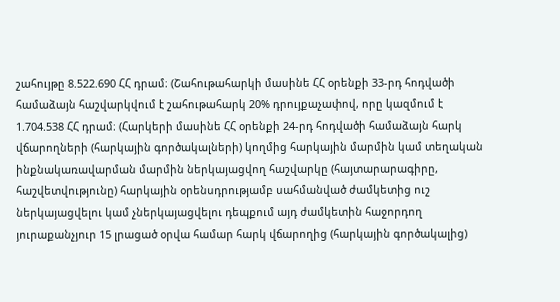շահույթը 8.522.690 ՀՀ դրամ։ (Շահութահարկի մասինե ՀՀ օրենքի 33-րդ հոդվածի համաձայն հաշվարկվում է շահութահարկ 20% դրույքաչափով, որը կազմում է 1.704.538 ՀՀ դրամ։ (Հարկերի մասինե ՀՀ օրենքի 24-րդ հոդվածի համաձայն հարկ վճարողների (հարկային գործակալների) կողմից հարկային մարմին կամ տեղական ինքնակառավարման մարմին ներկայացվող հաշվարկը (հայտարարագիրը, հաշվետվությունը) հարկային օրենսդրությամբ սահմանված ժամկետից ուշ ներկայացվելու կամ չներկայացվելու դեպքում այդ ժամկետին հաջորդող յուրաքանչյուր 15 լրացած օրվա համար հարկ վճարողից (հարկային գործակալից)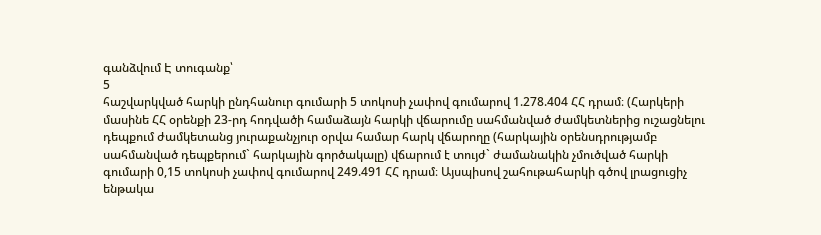գանձվում Է տուգանք՝
5
հաշվարկված հարկի ընդհանուր գումարի 5 տոկոսի չափով գումարով 1.278.404 ՀՀ դրամ։ (Հարկերի մասինե ՀՀ օրենքի 23-րդ հոդվածի համաձայն հարկի վճարումը սահմանված ժամկետներից ուշացնելու դեպքում ժամկետանց յուրաքանչյուր օրվա համար հարկ վճարողը (հարկային օրենսդրությամբ սահմանված դեպքերում` հարկային գործակալը) վճարում է տույժ` ժամանակին չմուծված հարկի գումարի 0,15 տոկոսի չափով գումարով 249.491 ՀՀ դրամ։ Այսպիսով շահութահարկի գծով լրացուցիչ ենթակա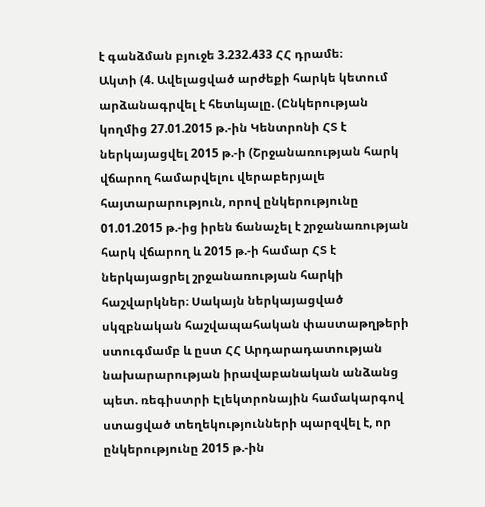է գանձման բյուջե 3.232.433 ՀՀ դրամե։
Ակտի (4. Ավելացված արժեքի հարկե կետում արձանագրվել է հետևյալը. (Ընկերության կողմից 27.01.2015 թ.-ին Կենտրոնի ՀՏ է ներկայացվել 2015 թ.-ի (Շրջանառության հարկ վճարող համարվելու վերաբերյալե հայտարարություն, որով ընկերությունը 01.01.2015 թ.-ից իրեն ճանաչել է շրջանառության հարկ վճարող և 2015 թ.-ի համար ՀՏ է ներկայացրել շրջանառության հարկի հաշվարկներ։ Սակայն ներկայացված սկզբնական հաշվապահական փաստաթղթերի ստուգմամբ և ըստ ՀՀ Արդարադատության նախարարության իրավաբանական անձանց պետ. ռեգիստրի Էլեկտրոնային համակարգով ստացված տեղեկությունների պարզվել է, որ ընկերությունը 2015 թ.-ին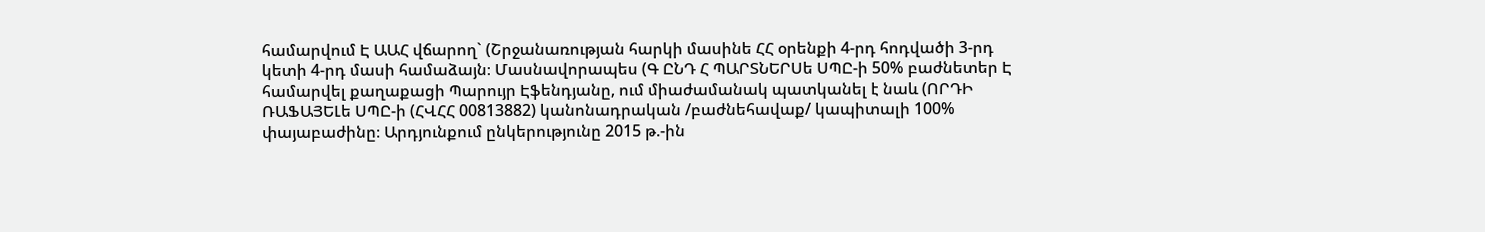համարվում Է ԱԱՀ վճարող` (Շրջանառության հարկի մասինե ՀՀ օրենքի 4-րդ հոդվածի 3-րդ կետի 4-րդ մասի համաձայն։ Մասնավորապես (Գ ԸՆԴ Հ ՊԱՐՏՆԵՐՍե ՍՊԸ-ի 50% բաժնետեր Է համարվել քաղաքացի Պարույր Էֆենդյանը, ում միաժամանակ պատկանել է նաև (ՈՐԴԻ ՌԱՖԱՅԵԼե ՍՊԸ-ի (ՀՎՀՀ 00813882) կանոնադրական /բաժնեհավաք/ կապիտալի 100% փայաբաժինը։ Արդյունքում ընկերությունը 2015 թ.-ին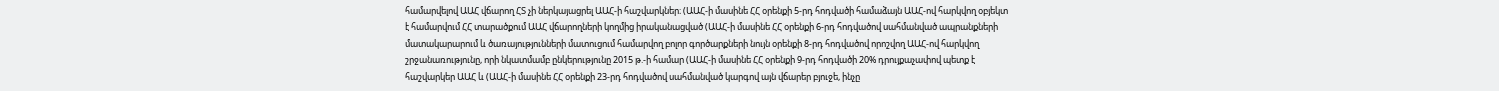համարվելով ԱԱՀ վճարող ՀՏ չի ներկայացրել ԱԱՀ-ի հաշվարկներ։ (ԱԱՀ-ի մասինե ՀՀ օրենքի 5-րդ հոդվածի համաձայն ԱԱՀ-ով հարկվող օբյեկտ է համարվում ՀՀ տարածքում ԱԱՀ վճարողների կողմից իրականացված (ԱԱՀ-ի մասինե ՀՀ օրենքի 6-րդ հոդվածով սահմանված ապրանքների մատակարարում և ծառայությունների մատուցում համարվող բոլոր գործարքների նույն օրենքի 8-րդ հոդվածով որոշվող ԱԱՀ-ով հարկվող շրջանառությունը, որի նկատմամբ ընկերությունը 2015 թ.-ի համար (ԱԱՀ-ի մասինե ՀՀ օրենքի 9-րդ հոդվածի 20% դրույքաչափով պետք է հաշվարկեր ԱԱՀ և (ԱԱՀ-ի մասինե ՀՀ օրենքի 23-րդ հոդվածով սահմանված կարգով այն վճարեր բյուջե, ինչը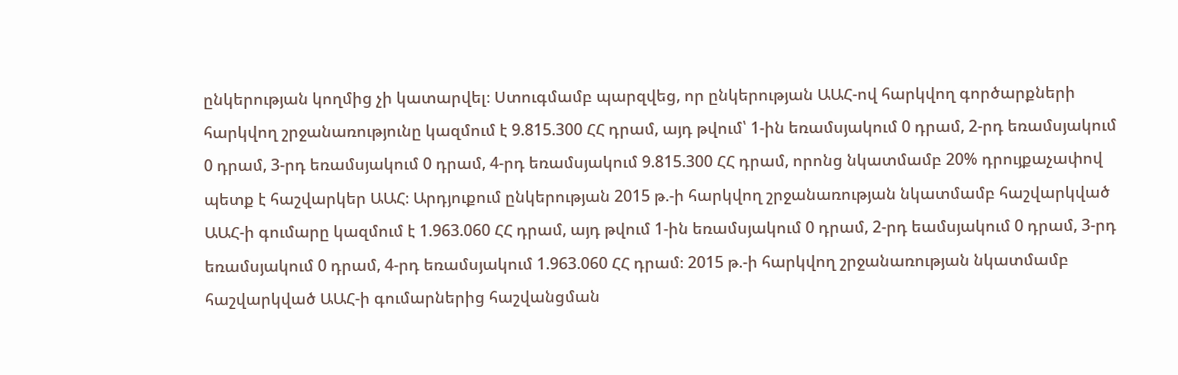ընկերության կողմից չի կատարվել։ Ստուգմամբ պարզվեց, որ ընկերության ԱԱՀ-ով հարկվող գործարքների հարկվող շրջանառությունը կազմում է 9.815.300 ՀՀ դրամ, այդ թվում՝ 1-ին եռամսյակում 0 դրամ, 2-րդ եռամսյակում 0 դրամ, 3-րդ եռամսյակում 0 դրամ, 4-րդ եռամսյակում 9.815.300 ՀՀ դրամ, որոնց նկատմամբ 20% դրույքաչափով պետք է հաշվարկեր ԱԱՀ։ Արդյուքում ընկերության 2015 թ.-ի հարկվող շրջանառության նկատմամբ հաշվարկված ԱԱՀ-ի գումարը կազմում է 1.963.060 ՀՀ դրամ, այդ թվում 1-ին եռամսյակում 0 դրամ, 2-րդ եամսյակում 0 դրամ, 3-րդ եռամսյակում 0 դրամ, 4-րդ եռամսյակում 1.963.060 ՀՀ դրամ։ 2015 թ.-ի հարկվող շրջանառության նկատմամբ հաշվարկված ԱԱՀ-ի գումարներից հաշվանցման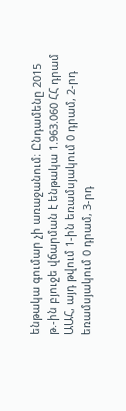ենթակա գումար չի առաջանում։ Ընդամենը 2015 թ.-ին բյուջե վճարման է ենթակա 1.963.060 ՀՀ դրամ ԱԱՀ, այդ թվում 1-ին եռամսյակում 0 դրամ, 2-րդ եռամսյակում 0 դրամ, 3-րդ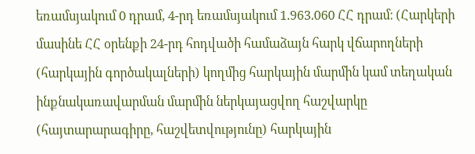եռամսյակում 0 դրամ, 4-րդ եռամսյակում 1.963.060 ՀՀ դրամ։ (Հարկերի մասինե ՀՀ օրենքի 24-րդ հոդվածի համաձայն հարկ վճարողների (հարկային գործակալների) կողմից հարկային մարմին կամ տեղական ինքնակառավարման մարմին ներկայացվող հաշվարկը (հայտարարագիրը, հաշվետվությունը) հարկային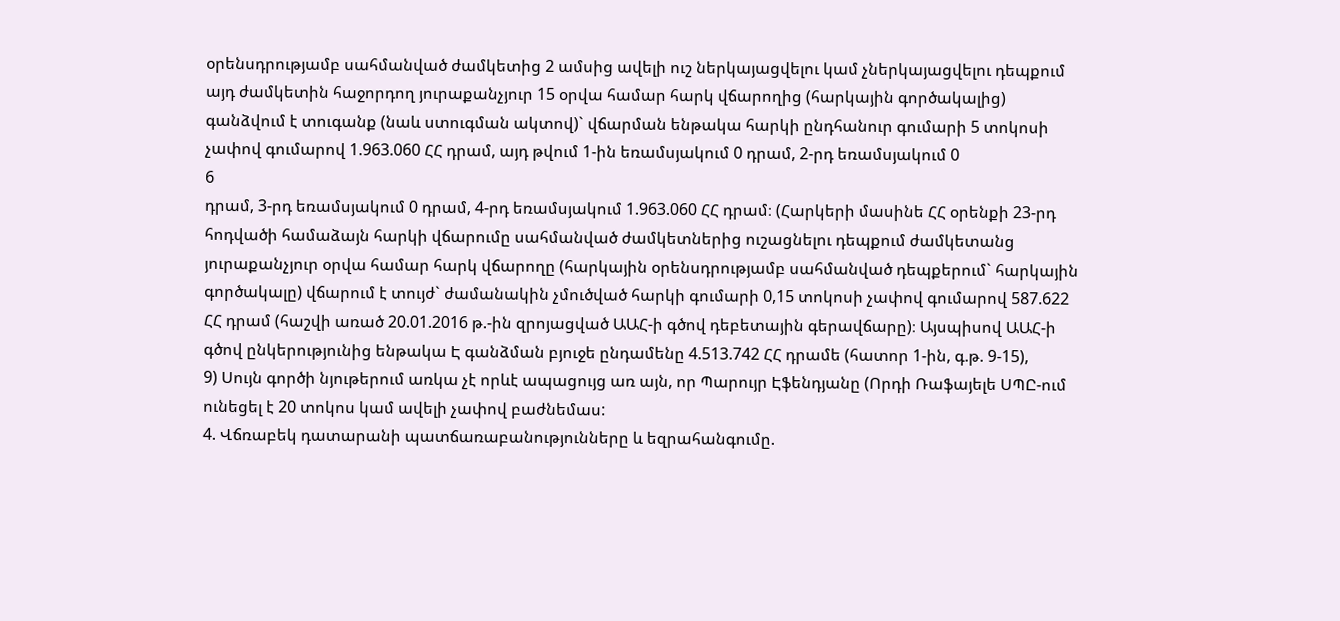օրենսդրությամբ սահմանված ժամկետից 2 ամսից ավելի ուշ ներկայացվելու կամ չներկայացվելու դեպքում այդ ժամկետին հաջորդող յուրաքանչյուր 15 օրվա համար հարկ վճարողից (հարկային գործակալից) գանձվում է տուգանք (նաև ստուգման ակտով)` վճարման ենթակա հարկի ընդհանուր գումարի 5 տոկոսի չափով գումարով 1.963.060 ՀՀ դրամ, այդ թվում 1-ին եռամսյակում 0 դրամ, 2-րդ եռամսյակում 0
6
դրամ, 3-րդ եռամսյակում 0 դրամ, 4-րդ եռամսյակում 1.963.060 ՀՀ դրամ։ (Հարկերի մասինե ՀՀ օրենքի 23-րդ հոդվածի համաձայն հարկի վճարումը սահմանված ժամկետներից ուշացնելու դեպքում ժամկետանց յուրաքանչյուր օրվա համար հարկ վճարողը (հարկային օրենսդրությամբ սահմանված դեպքերում` հարկային գործակալը) վճարում է տույժ` ժամանակին չմուծված հարկի գումարի 0,15 տոկոսի չափով գումարով 587.622 ՀՀ դրամ (հաշվի առած 20.01.2016 թ.-ին զրոյացված ԱԱՀ-ի գծով դեբետային գերավճարը)։ Այսպիսով ԱԱՀ-ի գծով ընկերությունից ենթակա Է գանձման բյուջե ընդամենը 4.513.742 ՀՀ դրամե (հատոր 1-ին, գ.թ. 9-15),
9) Սույն գործի նյութերում առկա չէ որևէ ապացույց առ այն, որ Պարույր Էֆենդյանը (Որդի Ռաֆայելե ՍՊԸ-ում ունեցել է 20 տոկոս կամ ավելի չափով բաժնեմաս:
4. Վճռաբեկ դատարանի պատճառաբանությունները և եզրահանգումը.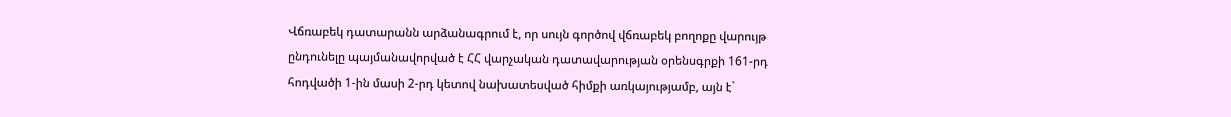Վճռաբեկ դատարանն արձանագրում է, որ սույն գործով վճռաբեկ բողոքը վարույթ ընդունելը պայմանավորված է ՀՀ վարչական դատավարության օրենսգրքի 161-րդ հոդվածի 1-ին մասի 2-րդ կետով նախատեսված հիմքի առկայությամբ, այն է`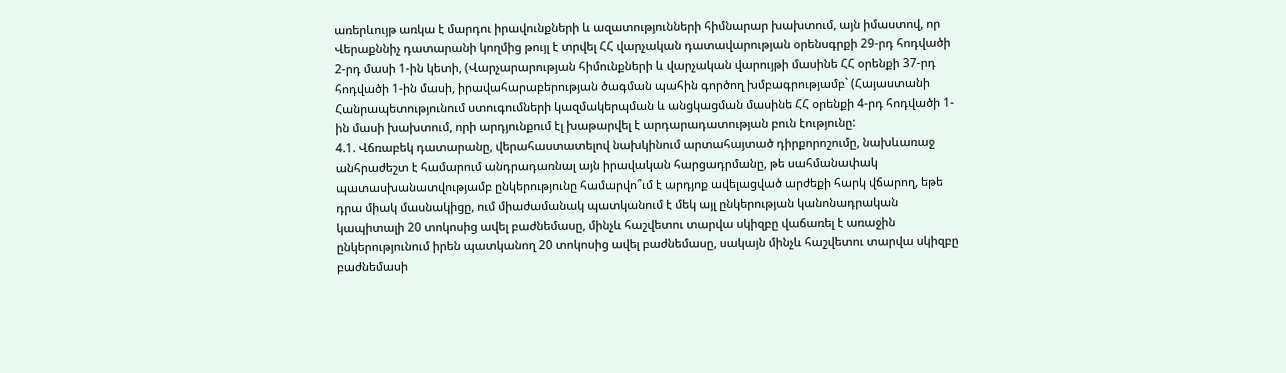առերևույթ առկա է մարդու իրավունքների և ազատությունների հիմնարար խախտում, այն իմաստով, որ Վերաքննիչ դատարանի կողմից թույլ է տրվել ՀՀ վարչական դատավարության օրենսգրքի 29-րդ հոդվածի 2-րդ մասի 1-ին կետի, (Վարչարարության հիմունքների և վարչական վարույթի մասինե ՀՀ օրենքի 37-րդ հոդվածի 1-ին մասի, իրավահարաբերության ծագման պահին գործող խմբագրությամբ` (Հայաստանի Հանրապետությունում ստուգումների կազմակերպման և անցկացման մասինե ՀՀ օրենքի 4-րդ հոդվածի 1-ին մասի խախտում, որի արդյունքում էլ խաթարվել է արդարադատության բուն էությունը:
4.1. Վճռաբեկ դատարանը, վերահաստատելով նախկինում արտահայտած դիրքորոշումը, նախևառաջ անհրաժեշտ է համարում անդրադառնալ այն իրավական հարցադրմանը, թե սահմանափակ պատասխանատվությամբ ընկերությունը համարվո՞ւմ է արդյոք ավելացված արժեքի հարկ վճարող, եթե դրա միակ մասնակիցը, ում միաժամանակ պատկանում է մեկ այլ ընկերության կանոնադրական կապիտալի 20 տոկոսից ավել բաժնեմասը, մինչև հաշվետու տարվա սկիզբը վաճառել է առաջին ընկերությունում իրեն պատկանող 20 տոկոսից ավել բաժնեմասը, սակայն մինչև հաշվետու տարվա սկիզբը բաժնեմասի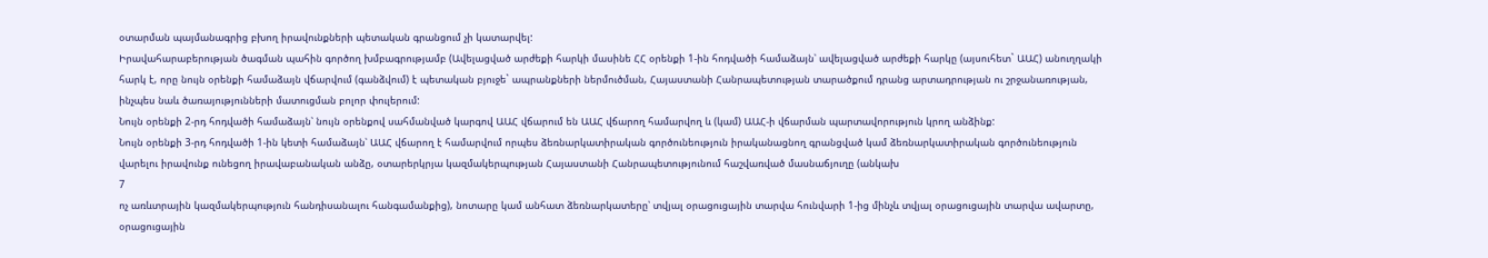օտարման պայմանագրից բխող իրավունքների պետական գրանցում չի կատարվել:
Իրավահարաբերության ծագման պահին գործող խմբագրությամբ (Ավելացված արժեքի հարկի մասինե ՀՀ օրենքի 1-ին հոդվածի համաձայն՝ ավելացված արժեքի հարկը (այսուհետ` ԱԱՀ) անուղղակի հարկ է, որը նույն օրենքի համաձայն վճարվում (գանձվում) է պետական բյուջե` ապրանքների ներմուծման, Հայաստանի Հանրապետության տարածքում դրանց արտադրության ու շրջանառության, ինչպես նաև ծառայությունների մատուցման բոլոր փուլերում:
Նույն օրենքի 2-րդ հոդվածի համաձայն՝ նույն օրենքով սահմանված կարգով ԱԱՀ վճարում են ԱԱՀ վճարող համարվող և (կամ) ԱԱՀ-ի վճարման պարտավորություն կրող անձինք:
Նույն օրենքի 3-րդ հոդվածի 1-ին կետի համաձայն՝ ԱԱՀ վճարող է համարվում որպես ձեռնարկատիրական գործունեություն իրականացնող գրանցված կամ ձեռնարկատիրական գործունեություն վարելու իրավունք ունեցող իրավաբանական անձը, օտարերկրյա կազմակերպության Հայաստանի Հանրապետությունում հաշվառված մասնաճյուղը (անկախ
7
ոչ առևտրային կազմակերպություն հանդիսանալու հանգամանքից), նոտարը կամ անհատ ձեռնարկատերը՝ տվյալ օրացուցային տարվա հունվարի 1-ից մինչև տվյալ օրացուցային տարվա ավարտը, օրացուցային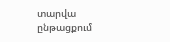տարվա ընթացքում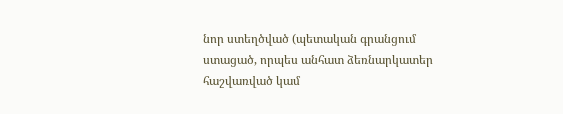նոր ստեղծված (պետական գրանցում ստացած, որպես անհատ ձեռնարկատեր հաշվառված կամ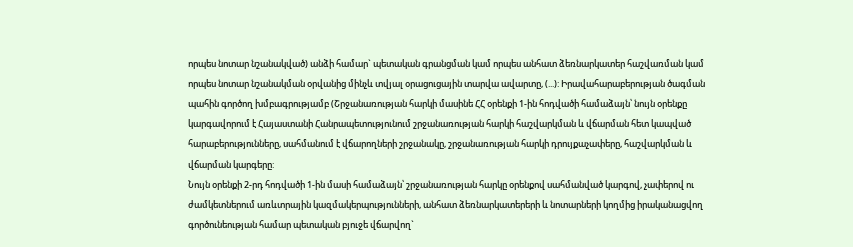որպես նոտար նշանակված) անձի համար` պետական գրանցման կամ որպես անհատ ձեռնարկատեր հաշվառման կամ որպես նոտար նշանակման օրվանից մինչև տվյալ օրացուցային տարվա ավարտը, (...): Իրավահարաբերության ծագման պահին գործող խմբագրությամբ (Շրջանառության հարկի մասինե ՀՀ օրենքի 1-ին հոդվածի համաձայն՝ նույն օրենքը կարգավորում է Հայաստանի Հանրապետությունում շրջանառության հարկի հաշվարկման և վճարման հետ կապված հարաբերությունները, սահմանում է վճարողների շրջանակը, շրջանառության հարկի դրույքաչափերը, հաշվարկման և վճարման կարգերը:
Նույն օրենքի 2-րդ հոդվածի 1-ին մասի համաձայն՝ շրջանառության հարկը օրենքով սահմանված կարգով, չափերով ու ժամկետներում առևտրային կազմակերպությունների, անհատ ձեռնարկատերերի և նոտարների կողմից իրականացվող գործունեության համար պետական բյուջե վճարվող`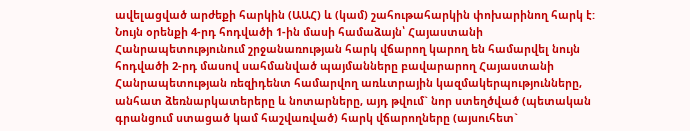ավելացված արժեքի հարկին (ԱԱՀ) և (կամ) շահութահարկին փոխարինող հարկ է:
Նույն օրենքի 4-րդ հոդվածի 1-ին մասի համաձայն՝ Հայաստանի Հանրապետությունում շրջանառության հարկ վճարող կարող են համարվել նույն հոդվածի 2-րդ մասով սահմանված պայմանները բավարարող Հայաստանի Հանրապետության ռեզիդենտ համարվող առևտրային կազմակերպությունները, անհատ ձեռնարկատերերը և նոտարները, այդ թվում` նոր ստեղծված (պետական գրանցում ստացած կամ հաշվառված) հարկ վճարողները (այսուհետ`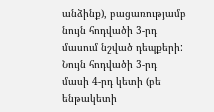անձինք), բացառությամբ նույն հոդվածի 3-րդ մասում նշված դեպքերի: Նույն հոդվածի 3-րդ մասի 4-րդ կետի (բե ենթակետի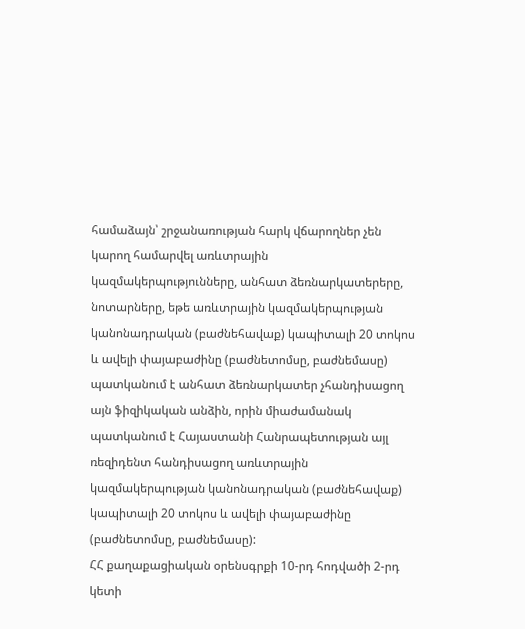համաձայն՝ շրջանառության հարկ վճարողներ չեն կարող համարվել առևտրային կազմակերպությունները, անհատ ձեռնարկատերերը, նոտարները, եթե առևտրային կազմակերպության կանոնադրական (բաժնեհավաք) կապիտալի 20 տոկոս և ավելի փայաբաժինը (բաժնետոմսը, բաժնեմասը) պատկանում է անհատ ձեռնարկատեր չհանդիսացող այն ֆիզիկական անձին, որին միաժամանակ պատկանում է Հայաստանի Հանրապետության այլ ռեզիդենտ հանդիսացող առևտրային կազմակերպության կանոնադրական (բաժնեհավաք) կապիտալի 20 տոկոս և ավելի փայաբաժինը (բաժնետոմսը, բաժնեմասը):
ՀՀ քաղաքացիական օրենսգրքի 10-րդ հոդվածի 2-րդ կետի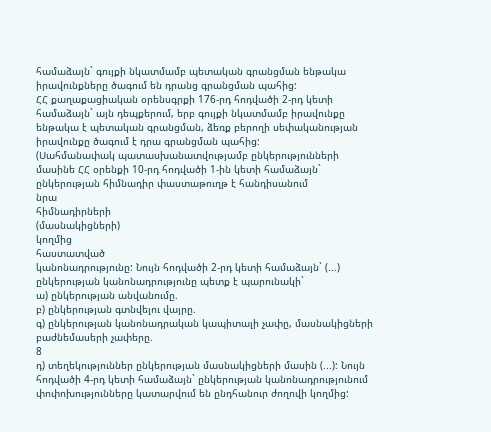համաձայն` գույքի նկատմամբ պետական գրանցման ենթակա իրավունքները ծագում են դրանց գրանցման պահից:
ՀՀ քաղաքացիական օրենսգրքի 176-րդ հոդվածի 2-րդ կետի համաձայն` այն դեպքերում, երբ գույքի նկատմամբ իրավունքը ենթակա է պետական գրանցման, ձեռք բերողի սեփականության իրավունքը ծագում է դրա գրանցման պահից:
(Սահմանափակ պատասխանատվությամբ ընկերությունների մասինե ՀՀ օրենքի 10-րդ հոդվածի 1-ին կետի համաձայն` ընկերության հիմնադիր փաստաթուղթ է հանդիսանում
նրա
հիմնադիրների
(մասնակիցների)
կողմից
հաստատված
կանոնադրությունը: Նույն հոդվածի 2-րդ կետի համաձայն` (...) ընկերության կանոնադրությունը պետք է պարունակի`
ա) ընկերության անվանումը.
բ) ընկերության գտնվելու վայրը.
գ) ընկերության կանոնադրական կապիտալի չափը, մասնակիցների բաժնեմասերի չափերը.
8
դ) տեղեկություններ ընկերության մասնակիցների մասին (...): Նույն հոդվածի 4-րդ կետի համաձայն` ընկերության կանոնադրությունում փոփոխությունները կատարվում են ընդհանուր ժողովի կողմից: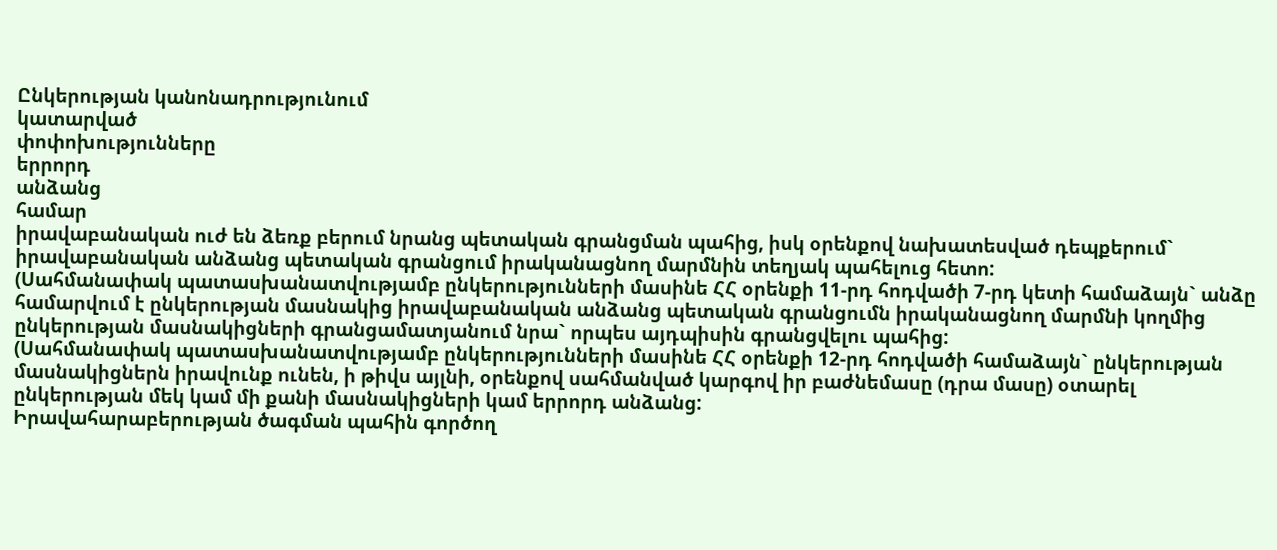Ընկերության կանոնադրությունում
կատարված
փոփոխությունները
երրորդ
անձանց
համար
իրավաբանական ուժ են ձեռք բերում նրանց պետական գրանցման պահից, իսկ օրենքով նախատեսված դեպքերում` իրավաբանական անձանց պետական գրանցում իրականացնող մարմնին տեղյակ պահելուց հետո:
(Սահմանափակ պատասխանատվությամբ ընկերությունների մասինե ՀՀ օրենքի 11-րդ հոդվածի 7-րդ կետի համաձայն` անձը համարվում է ընկերության մասնակից իրավաբանական անձանց պետական գրանցումն իրականացնող մարմնի կողմից ընկերության մասնակիցների գրանցամատյանում նրա` որպես այդպիսին գրանցվելու պահից:
(Սահմանափակ պատասխանատվությամբ ընկերությունների մասինե ՀՀ օրենքի 12-րդ հոդվածի համաձայն` ընկերության մասնակիցներն իրավունք ունեն, ի թիվս այլնի, օրենքով սահմանված կարգով իր բաժնեմասը (դրա մասը) օտարել ընկերության մեկ կամ մի քանի մասնակիցների կամ երրորդ անձանց:
Իրավահարաբերության ծագման պահին գործող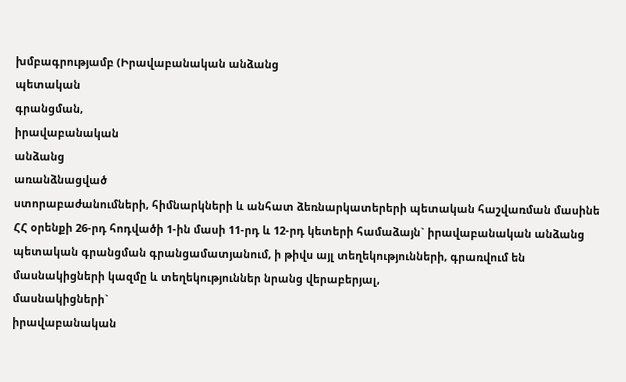խմբագրությամբ (Իրավաբանական անձանց
պետական
գրանցման,
իրավաբանական
անձանց
առանձնացված
ստորաբաժանումների, հիմնարկների և անհատ ձեռնարկատերերի պետական հաշվառման մասինե ՀՀ օրենքի 26-րդ հոդվածի 1-ին մասի 11-րդ և 12-րդ կետերի համաձայն` իրավաբանական անձանց պետական գրանցման գրանցամատյանում, ի թիվս այլ տեղեկությունների, գրառվում են մասնակիցների կազմը և տեղեկություններ նրանց վերաբերյալ,
մասնակիցների`
իրավաբանական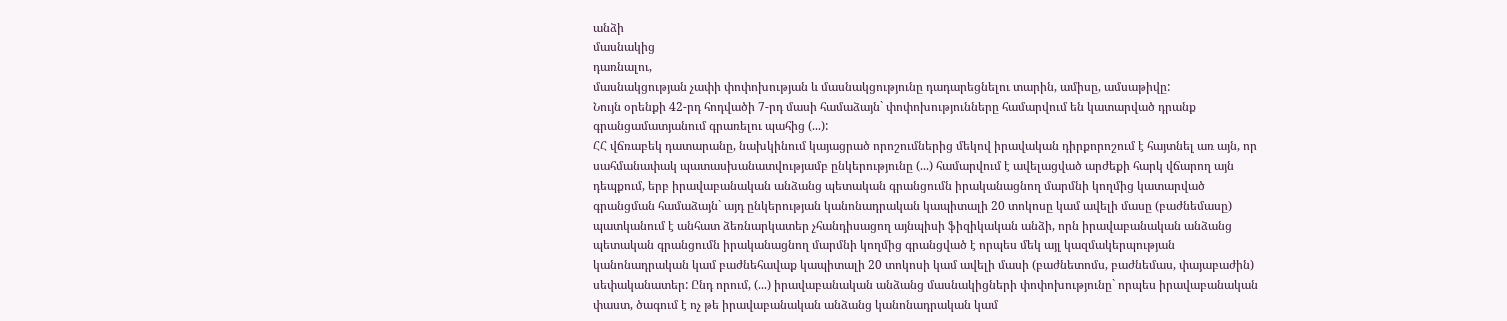անձի
մասնակից
դառնալու,
մասնակցության չափի փոփոխության և մասնակցությունը դադարեցնելու տարին, ամիսը, ամսաթիվը:
Նույն օրենքի 42-րդ հոդվածի 7-րդ մասի համաձայն` փոփոխությունները համարվում են կատարված դրանք գրանցամատյանում գրառելու պահից (...):
ՀՀ վճռաբեկ դատարանը, նախկինում կայացրած որոշումներից մեկով իրավական դիրքորոշում է հայտնել առ այն, որ սահմանափակ պատասխանատվությամբ ընկերությունը (...) համարվում է ավելացված արժեքի հարկ վճարող այն դեպքում, երբ իրավաբանական անձանց պետական գրանցումն իրականացնող մարմնի կողմից կատարված գրանցման համաձայն` այդ ընկերության կանոնադրական կապիտալի 20 տոկոսը կամ ավելի մասը (բաժնեմասը) պատկանում է անհատ ձեռնարկատեր չհանդիսացող այնպիսի ֆիզիկական անձի, որն իրավաբանական անձանց պետական գրանցումն իրականացնող մարմնի կողմից գրանցված է որպես մեկ այլ կազմակերպության կանոնադրական կամ բաժնեհավաք կապիտալի 20 տոկոսի կամ ավելի մասի (բաժնետոմս, բաժնեմաս, փայաբաժին) սեփականատեր: Ընդ որում, (...) իրավաբանական անձանց մասնակիցների փոփոխությունը` որպես իրավաբանական փաստ, ծագում է ոչ թե իրավաբանական անձանց կանոնադրական կամ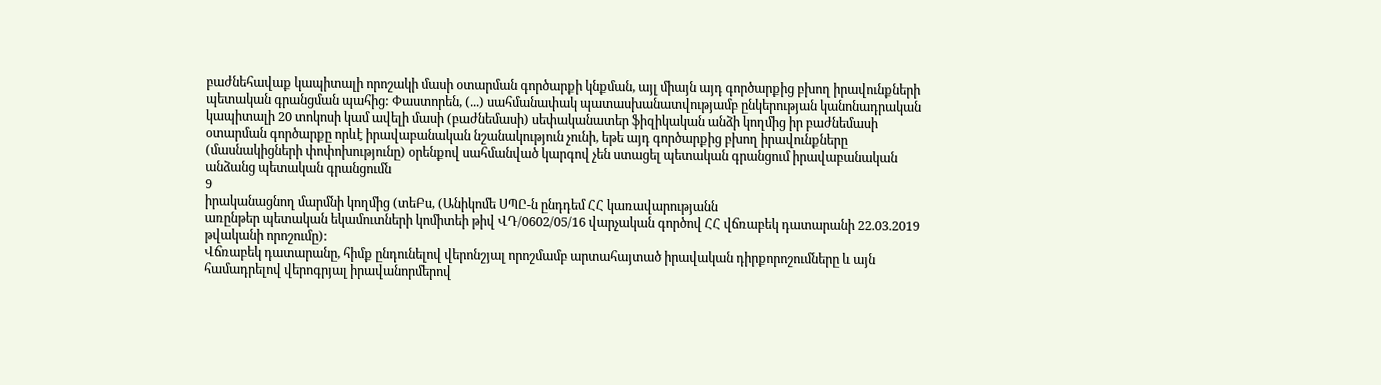բաժնեհավաք կապիտալի որոշակի մասի օտարման գործարքի կնքման, այլ միայն այդ գործարքից բխող իրավունքների պետական գրանցման պահից: Փաստորեն, (...) սահմանափակ պատասխանատվությամբ ընկերության կանոնադրական կապիտալի 20 տոկոսի կամ ավելի մասի (բաժնեմասի) սեփականատեր ֆիզիկական անձի կողմից իր բաժնեմասի օտարման գործարքը որևէ իրավաբանական նշանակություն չունի, եթե այդ գործարքից բխող իրավունքները (մասնակիցների փոփոխությունը) օրենքով սահմանված կարգով չեն ստացել պետական գրանցում իրավաբանական անձանց պետական գրանցումն
9
իրականացնող մարմնի կողմից (տեԲս, (Անիկոմե ՍՊԸ-ն ընդդեմ ՀՀ կառավարությանն
առընթեր պետական եկամուտների կոմիտեի թիվ ՎԴ/0602/05/16 վարչական գործով ՀՀ վճռաբեկ դատարանի 22.03.2019 թվականի որոշումը):
Վճռաբեկ դատարանը, հիմք ընդունելով վերոնշյալ որոշմամբ արտահայտած իրավական դիրքորոշումները և այն համադրելով վերոգրյալ իրավանորմերով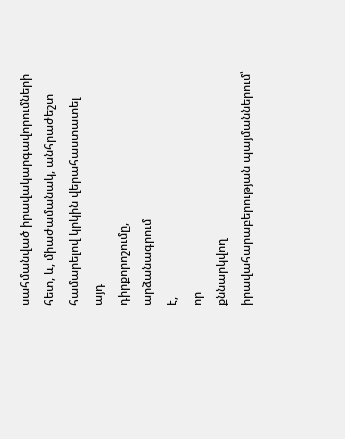սահմանված իրավակարգավորումների հետ, և, միաժամանակ, անհրաժեշտ համարելով կրկին վերահաստատել
այդ
դիրքորոշումը,
արձանագրում
է,
որ
քննարկվող
իրավահարաբերության պայմաններում՝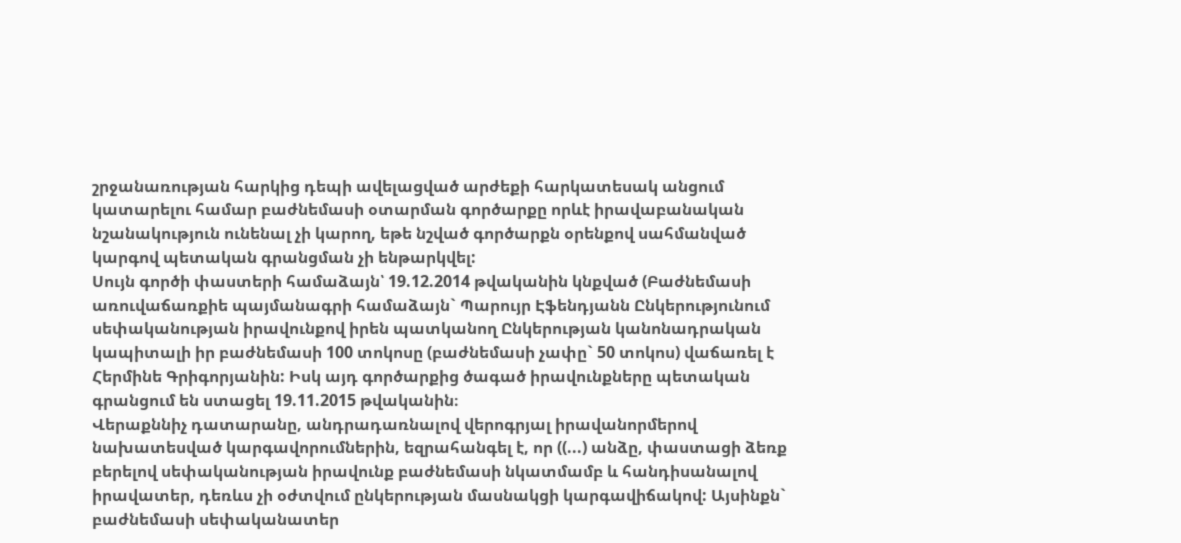շրջանառության հարկից դեպի ավելացված արժեքի հարկատեսակ անցում կատարելու համար բաժնեմասի օտարման գործարքը որևէ իրավաբանական նշանակություն ունենալ չի կարող, եթե նշված գործարքն օրենքով սահմանված կարգով պետական գրանցման չի ենթարկվել:
Սույն գործի փաստերի համաձայն՝ 19.12.2014 թվականին կնքված (Բաժնեմասի առուվաճառքիե պայմանագրի համաձայն` Պարույր Էֆենդյանն Ընկերությունում սեփականության իրավունքով իրեն պատկանող Ընկերության կանոնադրական կապիտալի իր բաժնեմասի 100 տոկոսը (բաժնեմասի չափը` 50 տոկոս) վաճառել է Հերմինե Գրիգորյանին: Իսկ այդ գործարքից ծագած իրավունքները պետական գրանցում են ստացել 19.11.2015 թվականին։
Վերաքննիչ դատարանը, անդրադառնալով վերոգրյալ իրավանորմերով նախատեսված կարգավորումներին, եզրահանգել է, որ ((...) անձը, փաստացի ձեռք բերելով սեփականության իրավունք բաժնեմասի նկատմամբ և հանդիսանալով իրավատեր, դեռևս չի օժտվում ընկերության մասնակցի կարգավիճակով: Այսինքն` բաժնեմասի սեփականատեր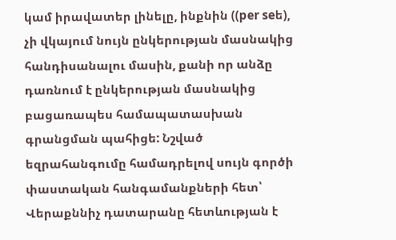կամ իրավատեր լինելը, ինքնին ((per seե), չի վկայում նույն ընկերության մասնակից հանդիսանալու մասին, քանի որ անձը դառնում է ընկերության մասնակից բացառապես համապատասխան գրանցման պահիցե: Նշված եզրահանգումը համադրելով սույն գործի փաստական հանգամանքների հետ՝ Վերաքննիչ դատարանը հետևության է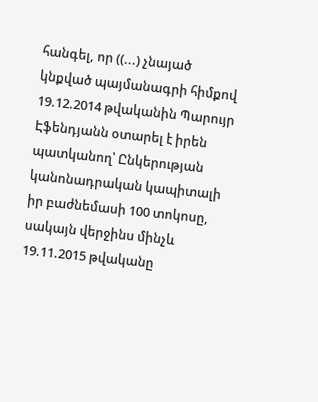հանգել, որ ((...) չնայած կնքված պայմանագրի հիմքով 19.12.2014 թվականին Պարույր Էֆենդյանն օտարել է իրեն պատկանող՝ Ընկերության կանոնադրական կապիտալի իր բաժնեմասի 100 տոկոսը, սակայն վերջինս մինչև 19.11.2015 թվականը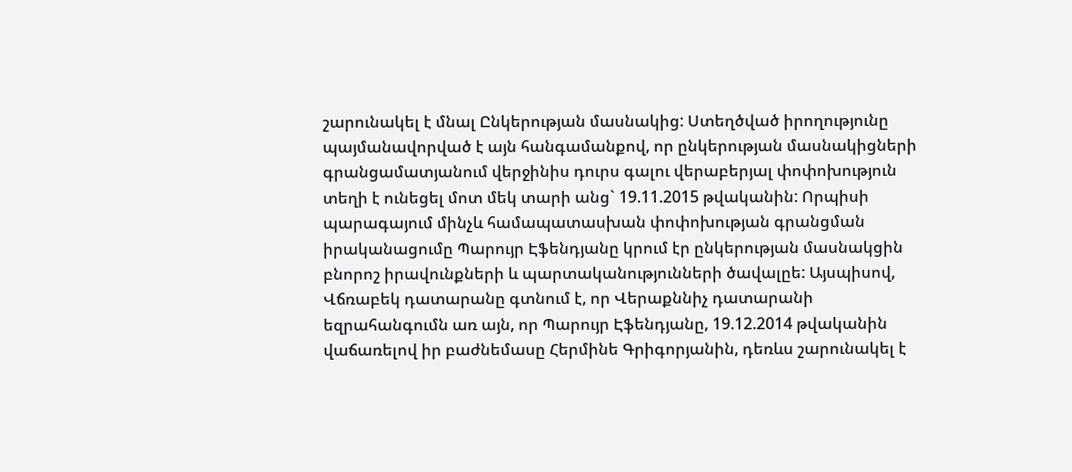շարունակել է մնալ Ընկերության մասնակից: Ստեղծված իրողությունը պայմանավորված է այն հանգամանքով, որ ընկերության մասնակիցների գրանցամատյանում վերջինիս դուրս գալու վերաբերյալ փոփոխություն տեղի է ունեցել մոտ մեկ տարի անց` 19.11.2015 թվականին: Որպիսի պարագայում մինչև համապատասխան փոփոխության գրանցման իրականացումը Պարույր Էֆենդյանը կրում էր ընկերության մասնակցին բնորոշ իրավունքների և պարտականությունների ծավալըե: Այսպիսով, Վճռաբեկ դատարանը գտնում է, որ Վերաքննիչ դատարանի եզրահանգումն առ այն, որ Պարույր Էֆենդյանը, 19.12.2014 թվականին վաճառելով իր բաժնեմասը Հերմինե Գրիգորյանին, դեռևս շարունակել է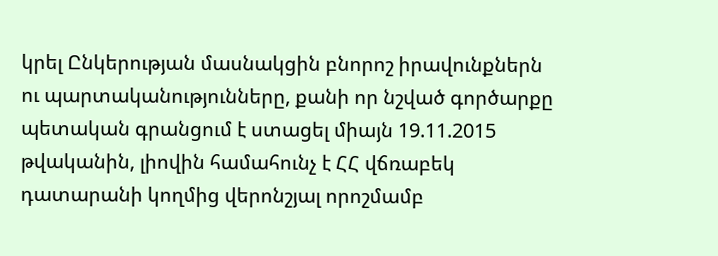կրել Ընկերության մասնակցին բնորոշ իրավունքներն ու պարտականությունները, քանի որ նշված գործարքը պետական գրանցում է ստացել միայն 19.11.2015 թվականին, լիովին համահունչ է ՀՀ վճռաբեկ դատարանի կողմից վերոնշյալ որոշմամբ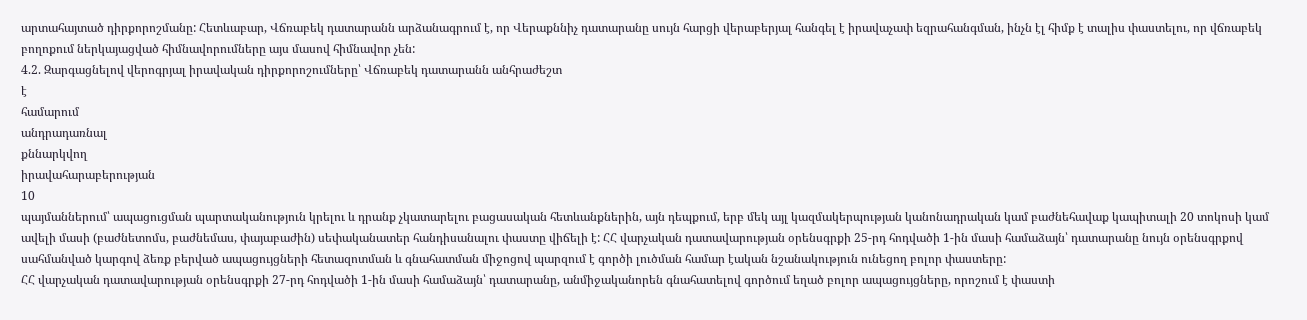արտահայտած դիրքորոշմանը: Հետևաբար, Վճռաբեկ դատարանն արձանագրում է, որ Վերաքննիչ դատարանը սույն հարցի վերաբերյալ հանգել է իրավաչափ եզրահանգման, ինչն էլ հիմք է տալիս փաստելու, որ վճռաբեկ բողոքում ներկայացված հիմնավորումները այս մասով հիմնավոր չեն:
4.2. Զարգացնելով վերոգրյալ իրավական դիրքորոշումները՝ Վճռաբեկ դատարանն անհրաժեշտ
է
համարում
անդրադառնալ
քննարկվող
իրավահարաբերության
10
պայմաններում՝ ապացուցման պարտականություն կրելու և դրանք չկատարելու բացասական հետևանքներին, այն դեպքում, երբ մեկ այլ կազմակերպության կանոնադրական կամ բաժնեհավաք կապիտալի 20 տոկոսի կամ ավելի մասի (բաժնետոմս, բաժնեմաս, փայաբաժին) սեփականատեր հանդիսանալու փաստը վիճելի է: ՀՀ վարչական դատավարության օրենսգրքի 25-րդ հոդվածի 1-ին մասի համաձայն՝ դատարանը նույն օրենսգրքով սահմանված կարգով ձեռք բերված ապացույցների հետազոտման և գնահատման միջոցով պարզում է գործի լուծման համար էական նշանակություն ունեցող բոլոր փաստերը:
ՀՀ վարչական դատավարության օրենսգրքի 27-րդ հոդվածի 1-ին մասի համաձայն՝ դատարանը, անմիջականորեն գնահատելով գործում եղած բոլոր ապացույցները, որոշում է փաստի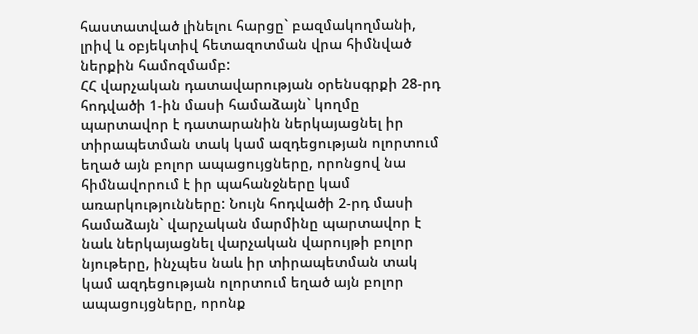հաստատված լինելու հարցը` բազմակողմանի, լրիվ և օբյեկտիվ հետազոտման վրա հիմնված ներքին համոզմամբ:
ՀՀ վարչական դատավարության օրենսգրքի 28-րդ հոդվածի 1-ին մասի համաձայն` կողմը պարտավոր է դատարանին ներկայացնել իր տիրապետման տակ կամ ազդեցության ոլորտում եղած այն բոլոր ապացույցները, որոնցով նա հիմնավորում է իր պահանջները կամ առարկությունները: Նույն հոդվածի 2-րդ մասի համաձայն` վարչական մարմինը պարտավոր է նաև ներկայացնել վարչական վարույթի բոլոր նյութերը, ինչպես նաև իր տիրապետման տակ կամ ազդեցության ոլորտում եղած այն բոլոր ապացույցները, որոնք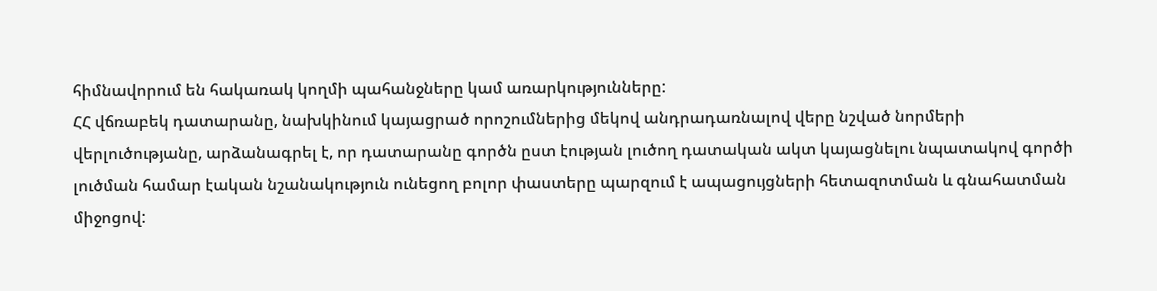հիմնավորում են հակառակ կողմի պահանջները կամ առարկությունները:
ՀՀ վճռաբեկ դատարանը, նախկինում կայացրած որոշումներից մեկով անդրադառնալով վերը նշված նորմերի վերլուծությանը, արձանագրել է, որ դատարանը գործն ըստ էության լուծող դատական ակտ կայացնելու նպատակով գործի լուծման համար էական նշանակություն ունեցող բոլոր փաստերը պարզում է ապացույցների հետազոտման և գնահատման միջոցով: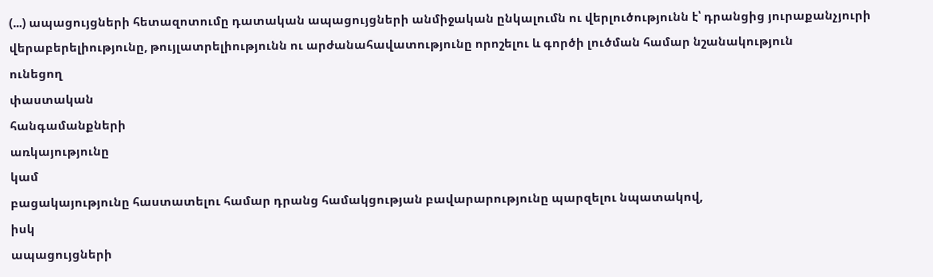(...) ապացույցների հետազոտումը դատական ապացույցների անմիջական ընկալումն ու վերլուծությունն է՝ դրանցից յուրաքանչյուրի վերաբերելիությունը, թույլատրելիությունն ու արժանահավատությունը որոշելու և գործի լուծման համար նշանակություն
ունեցող
փաստական
հանգամանքների
առկայությունը
կամ
բացակայությունը հաստատելու համար դրանց համակցության բավարարությունը պարզելու նպատակով,
իսկ
ապացույցների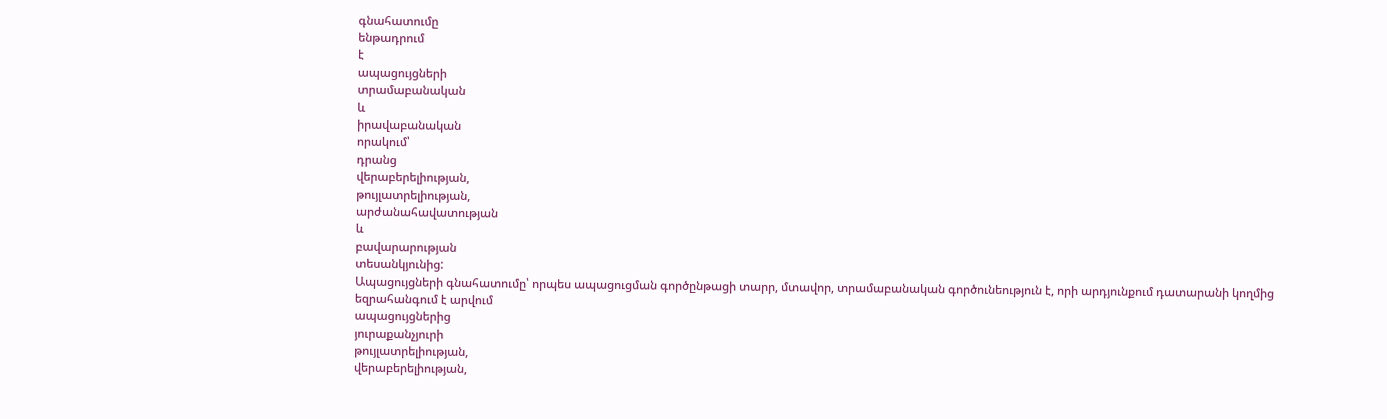գնահատումը
ենթադրում
է
ապացույցների
տրամաբանական
և
իրավաբանական
որակում՝
դրանց
վերաբերելիության,
թույլատրելիության,
արժանահավատության
և
բավարարության
տեսանկյունից:
Ապացույցների գնահատումը՝ որպես ապացուցման գործընթացի տարր, մտավոր, տրամաբանական գործունեություն է, որի արդյունքում դատարանի կողմից եզրահանգում է արվում
ապացույցներից
յուրաքանչյուրի
թույլատրելիության,
վերաբերելիության,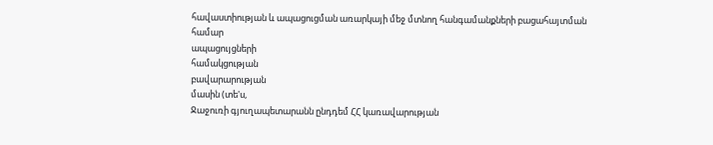հավաստիության և ապացուցման առարկայի մեջ մտնող հանգամանքների բացահայտման համար
ապացույցների
համակցության
բավարարության
մասին (տե'ս,
Ջաջուռի գյուղապետարանն ընդդեմ ՀՀ կառավարության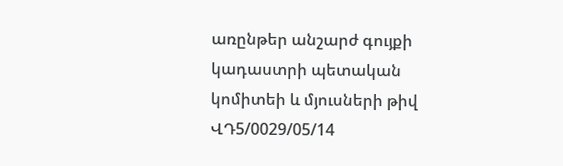առընթեր անշարժ գույքի կադաստրի պետական կոմիտեի և մյուսների թիվ ՎԴ5/0029/05/14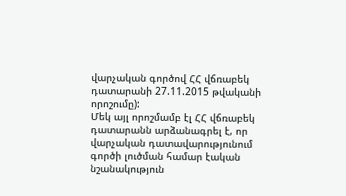վարչական գործով ՀՀ վճռաբեկ դատարանի 27.11.2015 թվականի որոշումը):
Մեկ այլ որոշմամբ էլ ՀՀ վճռաբեկ դատարանն արձանագրել է, որ վարչական դատավարությունում գործի լուծման համար էական նշանակություն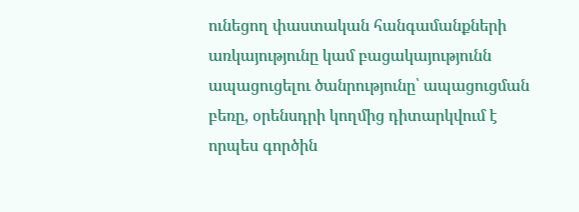ունեցող փաստական հանգամանքների առկայությունը կամ բացակայությունն ապացուցելու ծանրությունը՝ ապացուցման բեռը, օրենսդրի կողմից դիտարկվում է որպես գործին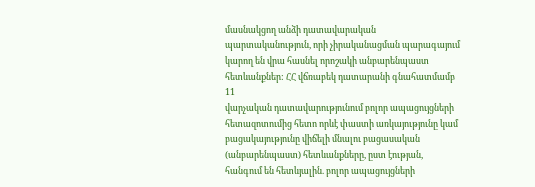մասնակցող անձի դատավարական պարտականություն, որի չիրականացման պարագայում կարող են վրա հասնել որոշակի անբարենպաստ հետևանքներ: ՀՀ վճռաբեկ դատարանի գնահատմամբ
11
վարչական դատավարությունում բոլոր ապացույցների հետազոտումից հետո որևէ փաստի առկայությունը կամ բացակայությունը վիճելի մնալու բացասական (անբարենպաստ) հետևանքները, ըստ էության, հանգում են հետևյալին. բոլոր ապացույցների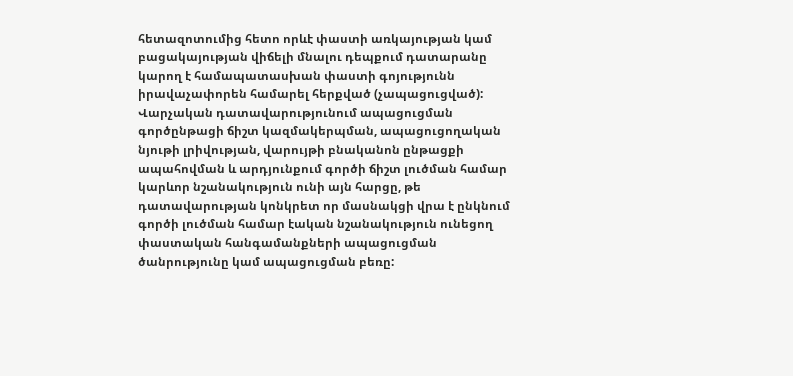հետազոտումից հետո որևէ փաստի առկայության կամ բացակայության վիճելի մնալու դեպքում դատարանը կարող է համապատասխան փաստի գոյությունն իրավաչափորեն համարել հերքված (չապացուցված): Վարչական դատավարությունում ապացուցման գործընթացի ճիշտ կազմակերպման, ապացուցողական նյութի լրիվության, վարույթի բնականոն ընթացքի ապահովման և արդյունքում գործի ճիշտ լուծման համար կարևոր նշանակություն ունի այն հարցը, թե դատավարության կոնկրետ որ մասնակցի վրա է ընկնում գործի լուծման համար էական նշանակություն ունեցող փաստական հանգամանքների ապացուցման ծանրությունը կամ ապացուցման բեռը: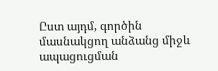Ըստ այդմ, գործին մասնակցող անձանց միջև ապացուցման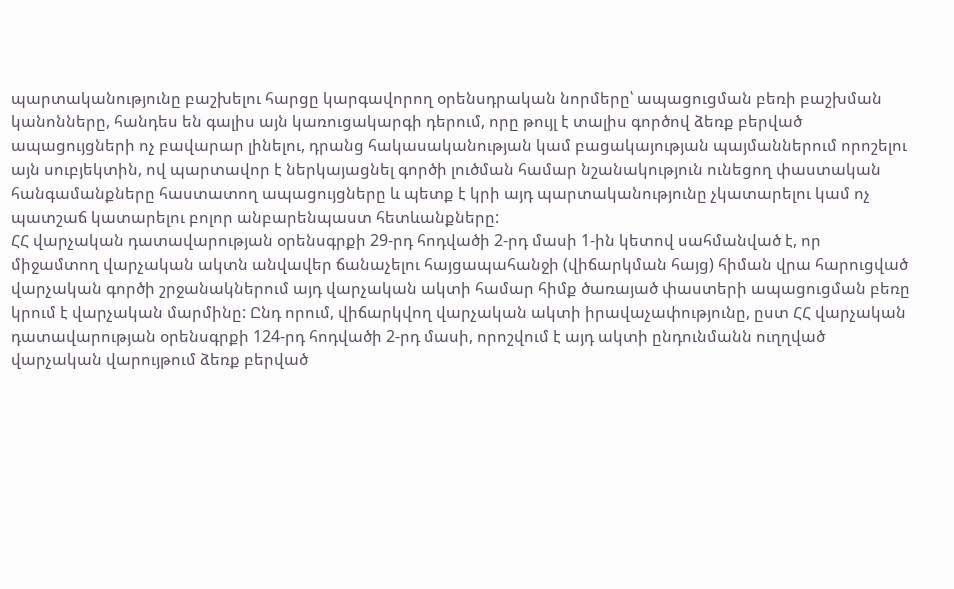պարտականությունը բաշխելու հարցը կարգավորող օրենսդրական նորմերը՝ ապացուցման բեռի բաշխման կանոնները, հանդես են գալիս այն կառուցակարգի դերում, որը թույլ է տալիս գործով ձեռք բերված ապացույցների ոչ բավարար լինելու, դրանց հակասականության կամ բացակայության պայմաններում որոշելու այն սուբյեկտին, ով պարտավոր է ներկայացնել գործի լուծման համար նշանակություն ունեցող փաստական հանգամանքները հաստատող ապացույցները և պետք է կրի այդ պարտականությունը չկատարելու կամ ոչ պատշաճ կատարելու բոլոր անբարենպաստ հետևանքները:
ՀՀ վարչական դատավարության օրենսգրքի 29-րդ հոդվածի 2-րդ մասի 1-ին կետով սահմանված է, որ միջամտող վարչական ակտն անվավեր ճանաչելու հայցապահանջի (վիճարկման հայց) հիման վրա հարուցված վարչական գործի շրջանակներում այդ վարչական ակտի համար հիմք ծառայած փաստերի ապացուցման բեռը կրում է վարչական մարմինը: Ընդ որում, վիճարկվող վարչական ակտի իրավաչափությունը, ըստ ՀՀ վարչական դատավարության օրենսգրքի 124-րդ հոդվածի 2-րդ մասի, որոշվում է այդ ակտի ընդունմանն ուղղված վարչական վարույթում ձեռք բերված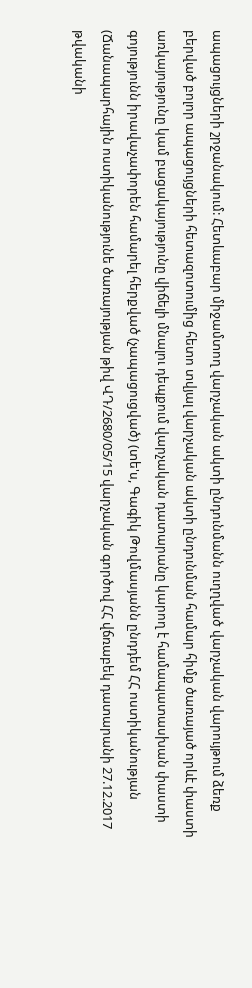ապացույցների շրջանակում: Հետևաբար միջամտող վարչական ակտի ընդունմանն ուղղված վարչական վարույթում ձեռք բերված բոլոր ապացույցների հետազոտումից հետո տվյալ վարչական ակտի ընդունման համար հիմք ծառայած որևէ փաստի առկայությունը կամ բացակայությունը վիճելի մնալու դեպքում վարչական դատարանը կարող է համապատասխան փաստի գոյությունն իրավաչափորեն համարել հերքված (չապացուցված) (տե'ս, Գագիկ Թովմասյանն ընդդեմ ՀՀ ոստիկանության
(Ճանապարհային ոստիկանությունե ծառայության թիվ ՎԴ/2680/05/15 վարչական գործով ՀՀ վճռաբեկ դատարանի 27.12.2017 թվականի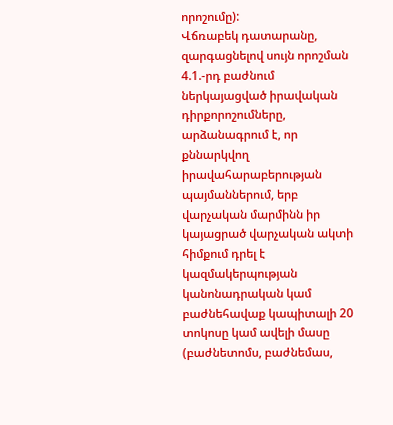որոշումը):
Վճռաբեկ դատարանը, զարգացնելով սույն որոշման 4.1.-րդ բաժնում ներկայացված իրավական դիրքորոշումները, արձանագրում է, որ քննարկվող իրավահարաբերության պայմաններում, երբ վարչական մարմինն իր կայացրած վարչական ակտի հիմքում դրել է կազմակերպության կանոնադրական կամ բաժնեհավաք կապիտալի 20 տոկոսը կամ ավելի մասը (բաժնետոմս, բաժնեմաս,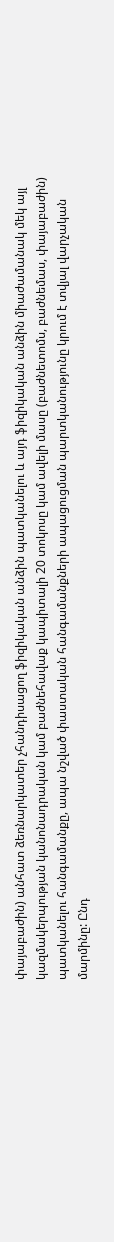փայաբաժին) անհատ ձեռնարկատեր չհանդիսացող ֆիզիկական անձին պատկանելու և այդ ֆիզիկական անձին միաժամանակ մեկ այլ կազմակերպության կանոնադրական կամ բաժնեհավաք կապիտալի 20 տոկոսը կամ ավելի մասը (բաժնետոմս, բաժնեմաս, փայաբաժին) պատկանելու հանգամանքը, ապա նշված փաստական հանգամանքների ապացուցման պարտկանությունը կրում է տվյալ վարչական մարմինը: Ընդ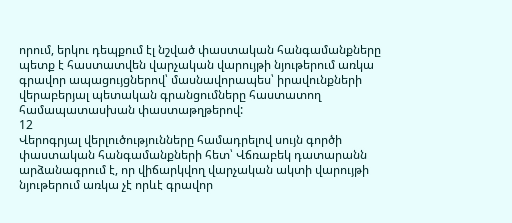որում, երկու դեպքում էլ նշված փաստական հանգամանքները պետք է հաստատվեն վարչական վարույթի նյութերում առկա գրավոր ապացույցներով՝ մասնավորապես՝ իրավունքների վերաբերյալ պետական գրանցումները հաստատող համապատասխան փաստաթղթերով:
12
Վերոգրյալ վերլուծությունները համադրելով սույն գործի փաստական հանգամանքների հետ՝ Վճռաբեկ դատարանն արձանագրում է, որ վիճարկվող վարչական ակտի վարույթի նյութերում առկա չէ որևէ գրավոր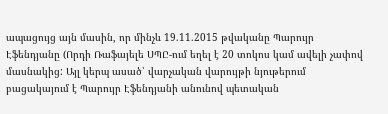ապացույց այն մասին, որ մինչև 19.11.2015 թվականը Պարույր Էֆենդյանը (Որդի Ռաֆայելե ՍՊԸ-ում եղել է 20 տոկոս կամ ավելի չափով մասնակից: Այլ կերպ ասած՝ վարչական վարույթի նյութերում բացակայում է Պարույր Էֆենդյանի անունով պետական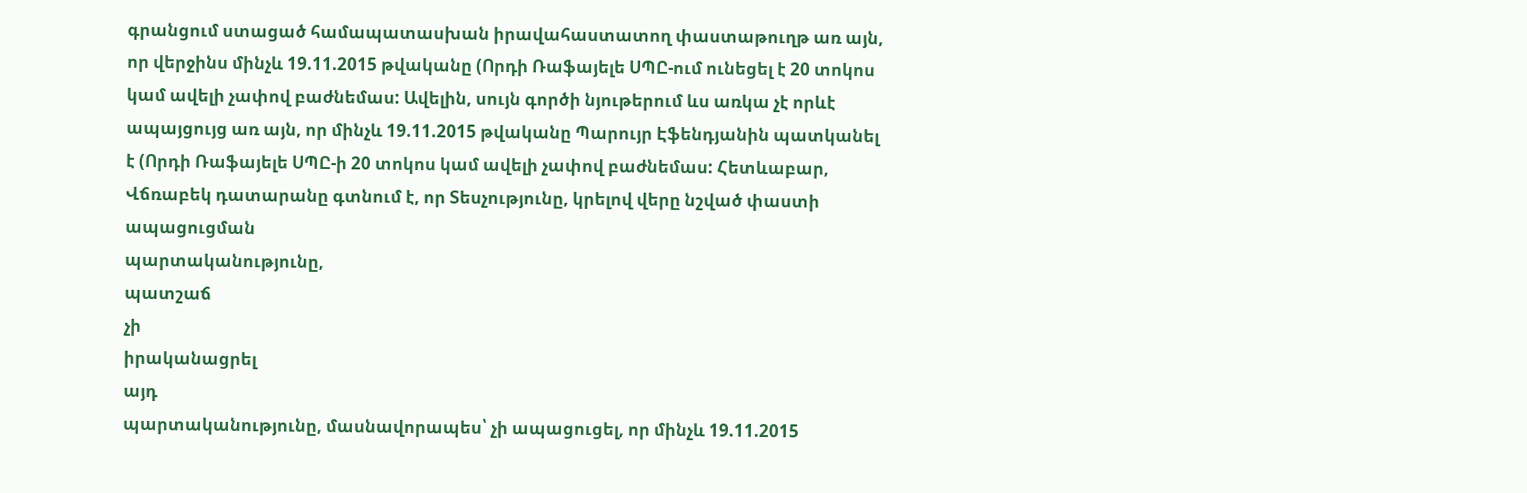գրանցում ստացած համապատասխան իրավահաստատող փաստաթուղթ առ այն, որ վերջինս մինչև 19.11.2015 թվականը (Որդի Ռաֆայելե ՍՊԸ-ում ունեցել է 20 տոկոս կամ ավելի չափով բաժնեմաս: Ավելին, սույն գործի նյութերում ևս առկա չէ որևէ ապայցույց առ այն, որ մինչև 19.11.2015 թվականը Պարույր Էֆենդյանին պատկանել է (Որդի Ռաֆայելե ՍՊԸ-ի 20 տոկոս կամ ավելի չափով բաժնեմաս: Հետևաբար, Վճռաբեկ դատարանը գտնում է, որ Տեսչությունը, կրելով վերը նշված փաստի
ապացուցման
պարտականությունը,
պատշաճ
չի
իրականացրել
այդ
պարտականությունը, մասնավորապես՝ չի ապացուցել, որ մինչև 19.11.2015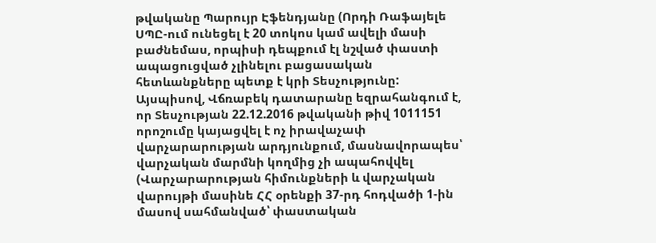թվականը Պարույր Էֆենդյանը (Որդի Ռաֆայելե ՍՊԸ-ում ունեցել է 20 տոկոս կամ ավելի մասի բաժնեմաս, որպիսի դեպքում էլ նշված փաստի ապացուցված չլինելու բացասական հետևանքները պետք է կրի Տեսչությունը:
Այսպիսով, Վճռաբեկ դատարանը եզրահանգում է, որ Տեսչության 22.12.2016 թվականի թիվ 1011151 որոշումը կայացվել է ոչ իրավաչափ վարչարարության արդյունքում, մասնավորապես՝ վարչական մարմնի կողմից չի ապահովվել (Վարչարարության հիմունքների և վարչական վարույթի մասինե ՀՀ օրենքի 37-րդ հոդվածի 1-ին մասով սահմանված՝ փաստական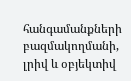հանգամանքների բազմակողմանի, լրիվ և օբյեկտիվ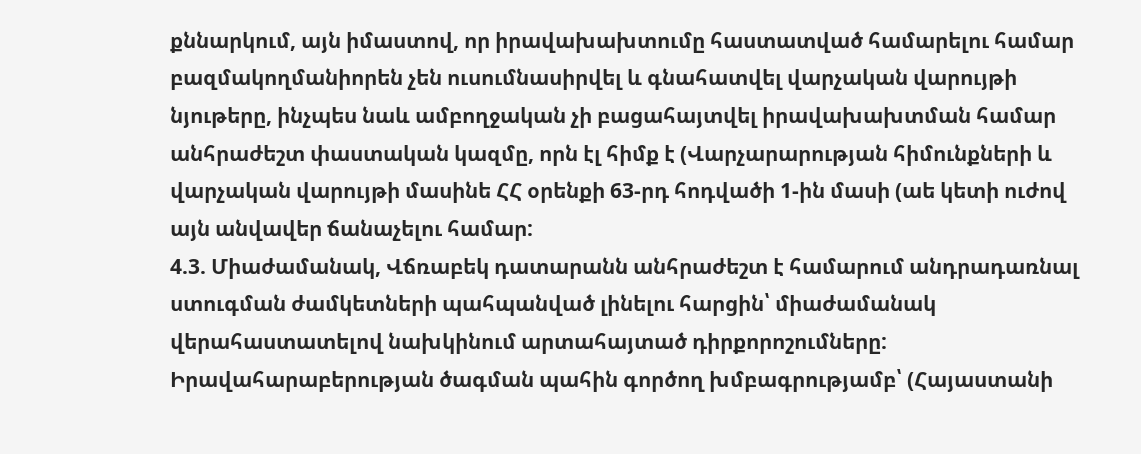քննարկում, այն իմաստով, որ իրավախախտումը հաստատված համարելու համար բազմակողմանիորեն չեն ուսումնասիրվել և գնահատվել վարչական վարույթի նյութերը, ինչպես նաև ամբողջական չի բացահայտվել իրավախախտման համար անհրաժեշտ փաստական կազմը, որն էլ հիմք է (Վարչարարության հիմունքների և վարչական վարույթի մասինե ՀՀ օրենքի 63-րդ հոդվածի 1-ին մասի (աե կետի ուժով այն անվավեր ճանաչելու համար:
4.3. Միաժամանակ, Վճռաբեկ դատարանն անհրաժեշտ է համարում անդրադառնալ ստուգման ժամկետների պահպանված լինելու հարցին՝ միաժամանակ վերահաստատելով նախկինում արտահայտած դիրքորոշումները:
Իրավահարաբերության ծագման պահին գործող խմբագրությամբ՝ (Հայաստանի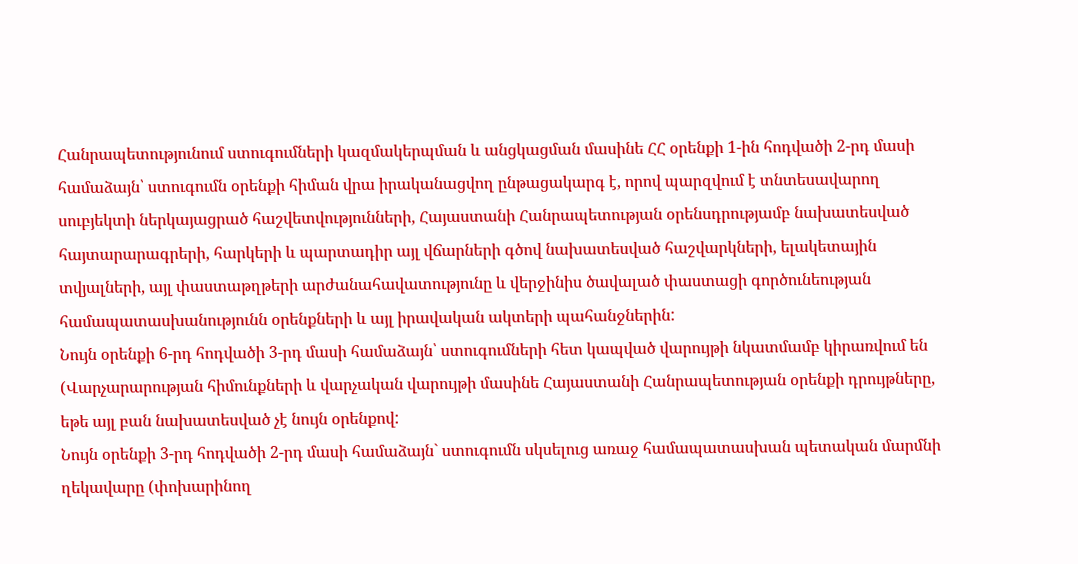Հանրապետությունում ստուգումների կազմակերպման և անցկացման մասինե ՀՀ օրենքի 1-ին հոդվածի 2-րդ մասի համաձայն՝ ստուգումն օրենքի հիման վրա իրականացվող ընթացակարգ է, որով պարզվում է տնտեսավարող սուբյեկտի ներկայացրած հաշվետվությունների, Հայաստանի Հանրապետության օրենսդրությամբ նախատեսված հայտարարագրերի, հարկերի և պարտադիր այլ վճարների գծով նախատեսված հաշվարկների, ելակետային տվյալների, այլ փաստաթղթերի արժանահավատությունը և վերջինիս ծավալած փաստացի գործունեության համապատասխանությունն օրենքների և այլ իրավական ակտերի պահանջներին:
Նույն օրենքի 6-րդ հոդվածի 3-րդ մասի համաձայն՝ ստուգումների հետ կապված վարույթի նկատմամբ կիրառվում են (Վարչարարության հիմունքների և վարչական վարույթի մասինե Հայաստանի Հանրապետության օրենքի դրույթները, եթե այլ բան նախատեսված չէ նույն օրենքով:
Նույն օրենքի 3-րդ հոդվածի 2-րդ մասի համաձայն` ստուգումն սկսելուց առաջ համապատասխան պետական մարմնի ղեկավարը (փոխարինող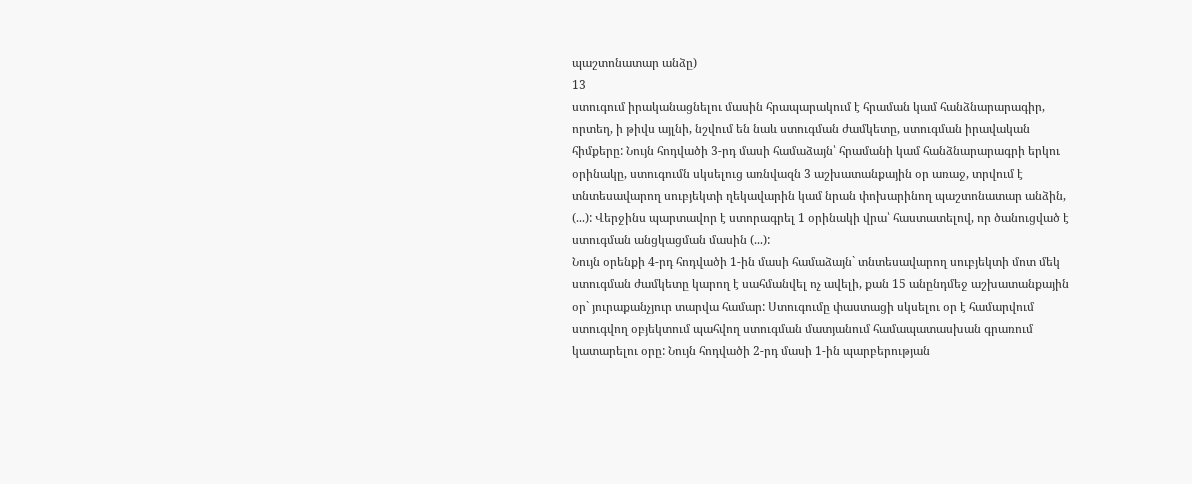պաշտոնատար անձը)
13
ստուգում իրականացնելու մասին հրապարակում է հրաման կամ հանձնարարագիր, որտեղ, ի թիվս այլնի, նշվում են նաև ստուգման ժամկետը, ստուգման իրավական հիմքերը: Նույն հոդվածի 3-րդ մասի համաձայն՝ հրամանի կամ հանձնարարագրի երկու օրինակը, ստուգումն սկսելուց առնվազն 3 աշխատանքային օր առաջ, տրվում է տնտեսավարող սուբյեկտի ղեկավարին կամ նրան փոխարինող պաշտոնատար անձին, (...): Վերջինս պարտավոր է ստորագրել 1 օրինակի վրա՝ հաստատելով, որ ծանուցված է ստուգման անցկացման մասին (...):
Նույն օրենքի 4-րդ հոդվածի 1-ին մասի համաձայն` տնտեսավարող սուբյեկտի մոտ մեկ ստուգման ժամկետը կարող է սահմանվել ոչ ավելի, քան 15 անընդմեջ աշխատանքային օր` յուրաքանչյուր տարվա համար: Ստուգումը փաստացի սկսելու օր է համարվում ստուգվող օբյեկտում պահվող ստուգման մատյանում համապատասխան գրառում կատարելու օրը: Նույն հոդվածի 2-րդ մասի 1-ին պարբերության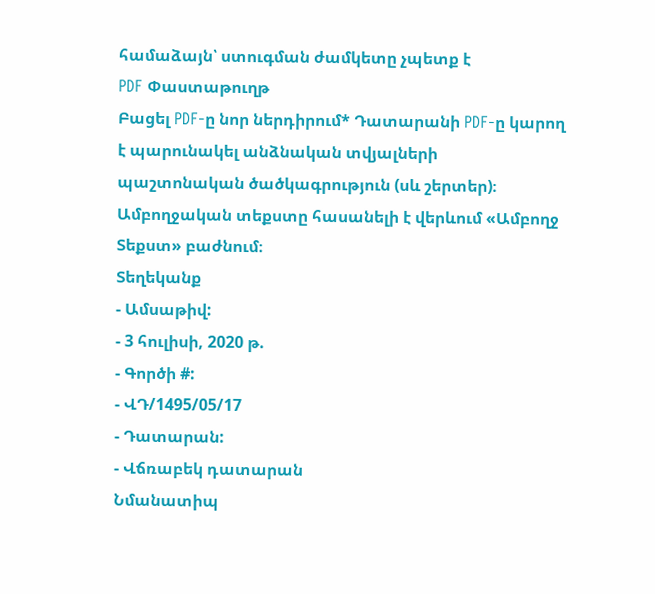համաձայն՝ ստուգման ժամկետը չպետք է
PDF Փաստաթուղթ
Բացել PDF-ը նոր ներդիրում* Դատարանի PDF-ը կարող է պարունակել անձնական տվյալների պաշտոնական ծածկագրություն (սև շերտեր)։ Ամբողջական տեքստը հասանելի է վերևում «Ամբողջ Տեքստ» բաժնում։
Տեղեկանք
- Ամսաթիվ:
- 3 հուլիսի, 2020 թ.
- Գործի #:
- ՎԴ/1495/05/17
- Դատարան:
- Վճռաբեկ դատարան
Նմանատիպ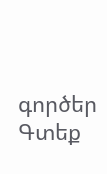գործեր
Գտեք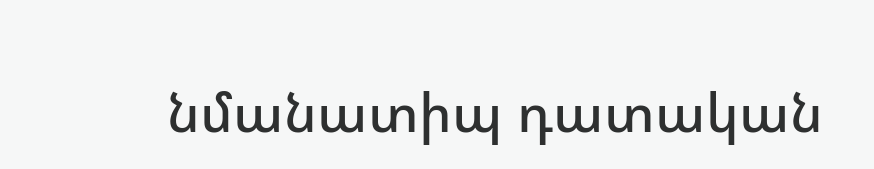նմանատիպ դատական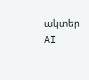ակտեր AI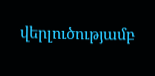վերլուծությամբ